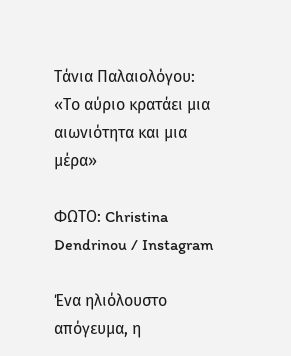Τάνια Παλαιολόγου: «Το αύριο κρατάει μια αιωνιότητα και μια μέρα»

ΦΩΤΟ: Christina Dendrinou / Instagram

Ένα ηλιόλουστο απόγευμα, η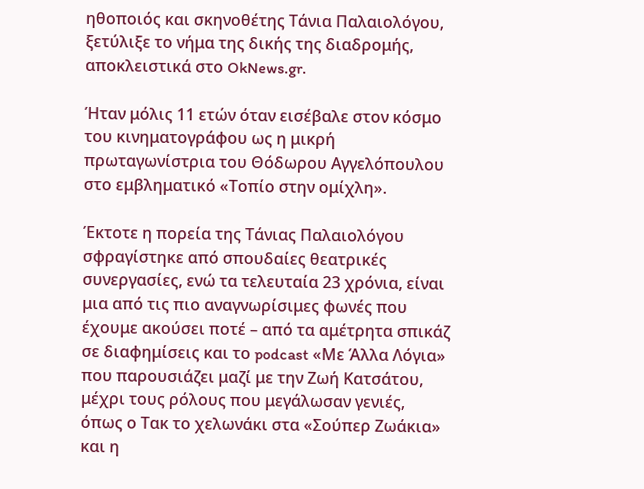ηθοποιός και σκηνοθέτης Τάνια Παλαιολόγου, ξετύλιξε το νήμα της δικής της διαδρομής, αποκλειστικά στο OkNews.gr.

Ήταν μόλις 11 ετών όταν εισέβαλε στον κόσμο του κινηματογράφου ως η μικρή πρωταγωνίστρια του Θόδωρου Αγγελόπουλου στο εμβληματικό «Τοπίο στην ομίχλη».

Έκτοτε η πορεία της Τάνιας Παλαιολόγου σφραγίστηκε από σπουδαίες θεατρικές συνεργασίες, ενώ τα τελευταία 23 χρόνια, είναι μια από τις πιο αναγνωρίσιμες φωνές που έχουμε ακούσει ποτέ – από τα αμέτρητα σπικάζ σε διαφημίσεις και το podcast «Με Άλλα Λόγια» που παρουσιάζει μαζί με την Ζωή Κατσάτου, μέχρι τους ρόλους που μεγάλωσαν γενιές, όπως ο Τακ το χελωνάκι στα «Σούπερ Ζωάκια» και η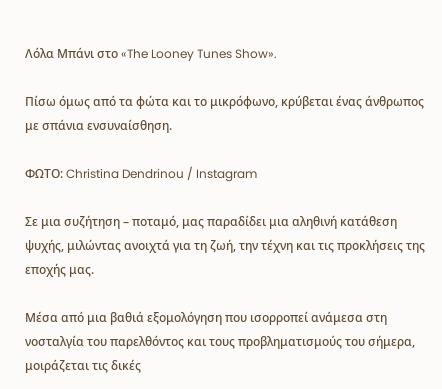Λόλα Μπάνι στο «The Looney Tunes Show».

Πίσω όμως από τα φώτα και το μικρόφωνο, κρύβεται ένας άνθρωπος με σπάνια ενσυναίσθηση.

ΦΩΤΟ: Christina Dendrinou / Instagram

Σε μια συζήτηση – ποταμό, μας παραδίδει μια αληθινή κατάθεση ψυχής, μιλώντας ανοιχτά για τη ζωή, την τέχνη και τις προκλήσεις της εποχής μας.

Μέσα από μια βαθιά εξομολόγηση που ισορροπεί ανάμεσα στη νοσταλγία του παρελθόντος και τους προβληματισμούς του σήμερα, μοιράζεται τις δικές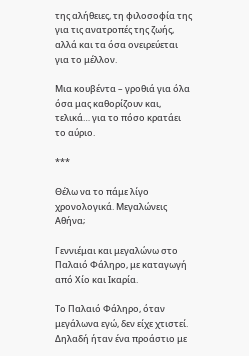της αλήθειες, τη φιλοσοφία της για τις ανατροπές της ζωής, αλλά και τα όσα ονειρεύεται για το μέλλον.

Μια κουβέντα – γροθιά για όλα όσα μας καθορίζουν και, τελικά… για το πόσο κρατάει το αύριο.

***

Θέλω να το πάμε λίγο χρονολογικά. Μεγαλώνεις Αθήνα;

Γεννιέμαι και μεγαλώνω στο Παλαιό Φάληρο, με καταγωγή από Χίο και Ικαρία.

Το Παλαιό Φάληρο, όταν μεγάλωνα εγώ, δεν είχε χτιστεί. Δηλαδή ήταν ένα προάστιο με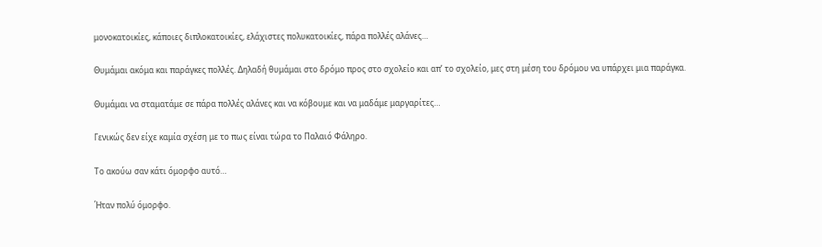μονοκατοικίες, κάποιες διπλοκατοικίες, ελάχιστες πολυκατοικίες, πάρα πολλές αλάνες…

Θυμάμαι ακόμα και παράγκες πολλές. Δηλαδή θυμάμαι στο δρόμο προς στο σχολείο και απ’ το σχολείο, μες στη μέση του δρόμου να υπάρχει μια παράγκα.

Θυμάμαι να σταματάμε σε πάρα πολλές αλάνες και να κόβουμε και να μαδάμε μαργαρίτες…

Γενικώς δεν είχε καμία σχέση με το πως είναι τώρα το Παλαιό Φάληρο.

Το ακούω σαν κάτι όμορφο αυτό…

Ήταν πολύ όμορφο.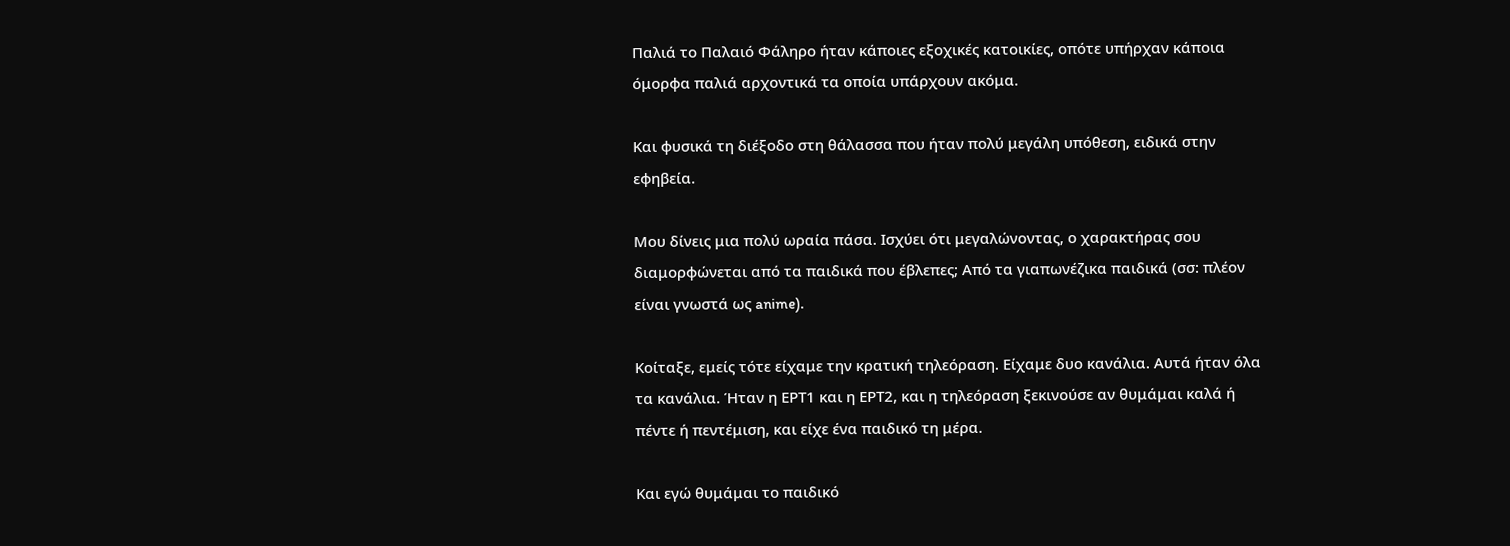Παλιά το Παλαιό Φάληρο ήταν κάποιες εξοχικές κατοικίες, οπότε υπήρχαν κάποια όμορφα παλιά αρχοντικά τα οποία υπάρχουν ακόμα.

Και φυσικά τη διέξοδο στη θάλασσα που ήταν πολύ μεγάλη υπόθεση, ειδικά στην εφηβεία.

Μου δίνεις μια πολύ ωραία πάσα. Ισχύει ότι μεγαλώνοντας, ο χαρακτήρας σου διαμορφώνεται από τα παιδικά που έβλεπες; Από τα γιαπωνέζικα παιδικά (σσ: πλέον είναι γνωστά ως anime).

Κοίταξε, εμείς τότε είχαμε την κρατική τηλεόραση. Είχαμε δυο κανάλια. Αυτά ήταν όλα τα κανάλια. Ήταν η ΕΡΤ1 και η ΕΡΤ2, και η τηλεόραση ξεκινούσε αν θυμάμαι καλά ή πέντε ή πεντέμιση, και είχε ένα παιδικό τη μέρα.

Και εγώ θυμάμαι το παιδικό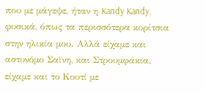που με μάγεψε, ήταν η Kandy Kandy, φυσικά, όπως τα περισσότερα κορίτσια στην ηλικία μου. Αλλά είχαμε και αστυνόμο Σαϊνη, και Στρουμφάκια, είχαμε και το Κουτί με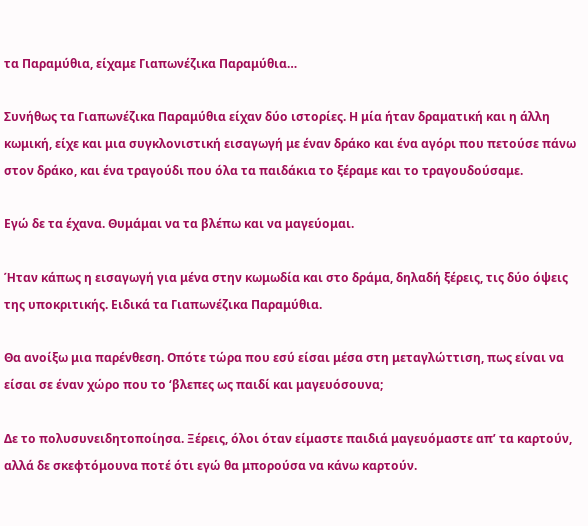τα Παραμύθια, είχαμε Γιαπωνέζικα Παραμύθια…

Συνήθως τα Γιαπωνέζικα Παραμύθια είχαν δύο ιστορίες. Η μία ήταν δραματική και η άλλη κωμική, είχε και μια συγκλονιστική εισαγωγή με έναν δράκο και ένα αγόρι που πετούσε πάνω στον δράκο, και ένα τραγούδι που όλα τα παιδάκια το ξέραμε και το τραγουδούσαμε.

Εγώ δε τα έχανα. Θυμάμαι να τα βλέπω και να μαγεύομαι.

Ήταν κάπως η εισαγωγή για μένα στην κωμωδία και στο δράμα, δηλαδή ξέρεις, τις δύο όψεις της υποκριτικής. Ειδικά τα Γιαπωνέζικα Παραμύθια.

Θα ανοίξω μια παρένθεση. Οπότε τώρα που εσύ είσαι μέσα στη μεταγλώττιση, πως είναι να είσαι σε έναν χώρο που το ‘βλεπες ως παιδί και μαγευόσουνα;

Δε το πολυσυνειδητοποίησα. Ξέρεις, όλοι όταν είμαστε παιδιά μαγευόμαστε απ’ τα καρτούν, αλλά δε σκεφτόμουνα ποτέ ότι εγώ θα μπορούσα να κάνω καρτούν.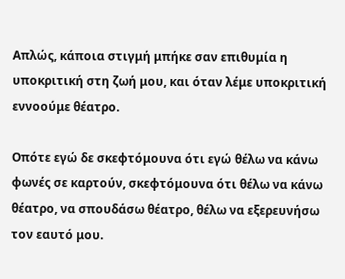Απλώς, κάποια στιγμή μπήκε σαν επιθυμία η υποκριτική στη ζωή μου, και όταν λέμε υποκριτική εννοούμε θέατρο.

Οπότε εγώ δε σκεφτόμουνα ότι εγώ θέλω να κάνω φωνές σε καρτούν, σκεφτόμουνα ότι θέλω να κάνω θέατρο, να σπουδάσω θέατρο, θέλω να εξερευνήσω τον εαυτό μου.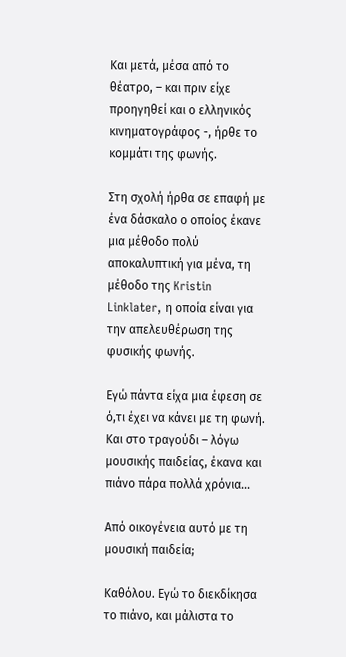Και μετά, μέσα από το θέατρο, – και πριν είχε προηγηθεί και ο ελληνικός κινηματογράφος -, ήρθε το κομμάτι της φωνής.

Στη σχολή ήρθα σε επαφή με ένα δάσκαλο ο οποίος έκανε μια μέθοδο πολύ αποκαλυπτική για μένα, τη μέθοδο της Kristin Linklater, η οποία είναι για την απελευθέρωση της φυσικής φωνής.

Εγώ πάντα είχα μια έφεση σε ό,τι έχει να κάνει με τη φωνή. Και στο τραγούδι – λόγω μουσικής παιδείας, έκανα και πιάνο πάρα πολλά χρόνια…

Από οικογένεια αυτό με τη μουσική παιδεία;

Καθόλου. Εγώ το διεκδίκησα το πιάνο, και μάλιστα το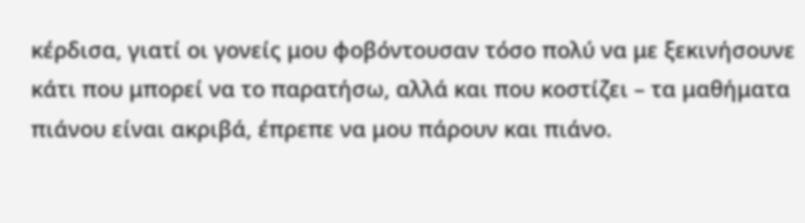κέρδισα, γιατί οι γονείς μου φοβόντουσαν τόσο πολύ να με ξεκινήσουνε κάτι που μπορεί να το παρατήσω, αλλά και που κοστίζει – τα μαθήματα πιάνου είναι ακριβά, έπρεπε να μου πάρουν και πιάνο.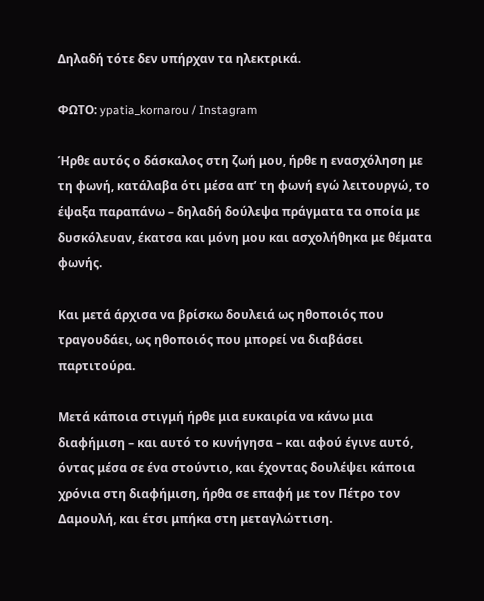Δηλαδή τότε δεν υπήρχαν τα ηλεκτρικά.

ΦΩΤΟ: ypatia_kornarou / Instagram

Ήρθε αυτός ο δάσκαλος στη ζωή μου, ήρθε η ενασχόληση με τη φωνή, κατάλαβα ότι μέσα απ’ τη φωνή εγώ λειτουργώ, το έψαξα παραπάνω – δηλαδή δούλεψα πράγματα τα οποία με δυσκόλευαν, έκατσα και μόνη μου και ασχολήθηκα με θέματα φωνής.

Και μετά άρχισα να βρίσκω δουλειά ως ηθοποιός που τραγουδάει, ως ηθοποιός που μπορεί να διαβάσει παρτιτούρα.

Μετά κάποια στιγμή ήρθε μια ευκαιρία να κάνω μια διαφήμιση – και αυτό το κυνήγησα – και αφού έγινε αυτό, όντας μέσα σε ένα στούντιο, και έχοντας δουλέψει κάποια χρόνια στη διαφήμιση, ήρθα σε επαφή με τον Πέτρο τον Δαμουλή, και έτσι μπήκα στη μεταγλώττιση.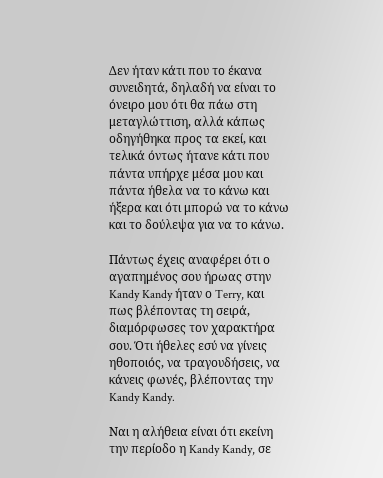Δεν ήταν κάτι που το έκανα συνειδητά, δηλαδή να είναι το όνειρο μου ότι θα πάω στη μεταγλώττιση, αλλά κάπως οδηγήθηκα προς τα εκεί, και τελικά όντως ήτανε κάτι που πάντα υπήρχε μέσα μου και πάντα ήθελα να το κάνω και ήξερα και ότι μπορώ να το κάνω και το δούλεψα για να το κάνω.

Πάντως έχεις αναφέρει ότι ο αγαπημένος σου ήρωας στην Kandy Kandy ήταν ο Terry, και πως βλέποντας τη σειρά, διαμόρφωσες τον χαρακτήρα σου. Ότι ήθελες εσύ να γίνεις ηθοποιός, να τραγουδήσεις, να κάνεις φωνές, βλέποντας την Kandy Kandy.

Ναι η αλήθεια είναι ότι εκείνη την περίοδο η Kandy Kandy, σε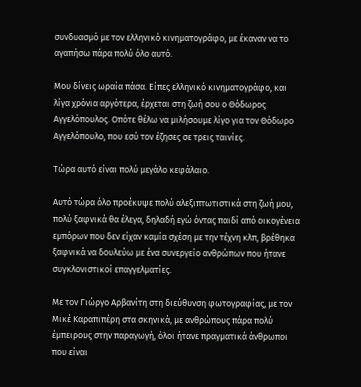συνδυασμό με τον ελληνικό κινηματογράφο, με έκαναν να το αγαπήσω πάρα πολύ όλο αυτό.

Μου δίνεις ωραία πάσα. Είπες ελληνικό κινηματογράφο, και λίγα χρόνια αργότερα, έρχεται στη ζωή σου ο Θόδωρος Αγγελόπουλος. Οπότε θέλω να μιλήσουμε λίγο για τον Θόδωρο Αγγελόπουλο, που εσύ τον έζησες σε τρεις ταινίες.

Τώρα αυτό είναι πολύ μεγάλο κεφάλαιο.

Αυτό τώρα όλο προέκυψε πολύ αλεξιπτωτιστικά στη ζωή μου, πολύ ξαφνικά θα έλεγα, δηλαδή εγώ όντας παιδί από οικογένεια εμπόρων που δεν είχαν καμία σχέση με την τέχνη κλπ, βρέθηκα ξαφνικά να δουλεύω με ένα συνεργείο ανθρώπων που ήτανε συγκλονιστικοί επαγγελματίες.

Με τον Γιώργο Αρβανίτη στη διεύθυνση φωτογραφίας, με τον Μικέ Καραπιπέρη στα σκηνικά, με ανθρώπους πάρα πολύ έμπειρους στην παραγωγή, όλοι ήτανε πραγματικά άνθρωποι που είναι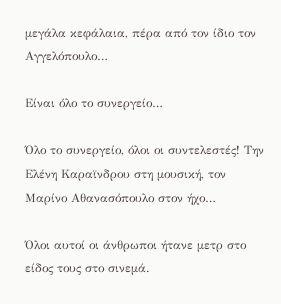μεγάλα κεφάλαια, πέρα από τον ίδιο τον Αγγελόπουλο…

Είναι όλο το συνεργείο…

Όλο το συνεργείο, όλοι οι συντελεστές! Την Ελένη Καραϊνδρου στη μουσική, τον Μαρίνο Αθανασόπουλο στον ήχο…

Όλοι αυτοί οι άνθρωποι ήτανε μετρ στο είδος τους στο σινεμά.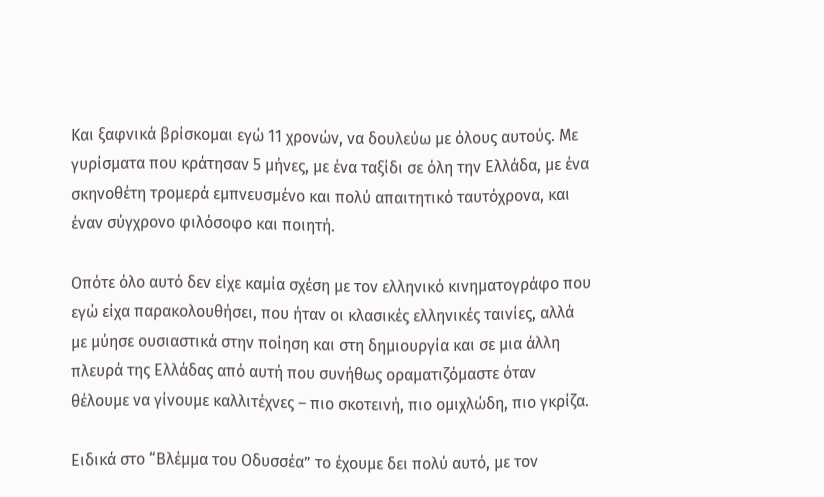Και ξαφνικά βρίσκομαι εγώ 11 χρονών, να δουλεύω με όλους αυτούς. Με γυρίσματα που κράτησαν 5 μήνες, με ένα ταξίδι σε όλη την Ελλάδα, με ένα σκηνοθέτη τρομερά εμπνευσμένο και πολύ απαιτητικό ταυτόχρονα, και έναν σύγχρονο φιλόσοφο και ποιητή.

Οπότε όλο αυτό δεν είχε καμία σχέση με τον ελληνικό κινηματογράφο που εγώ είχα παρακολουθήσει, που ήταν οι κλασικές ελληνικές ταινίες, αλλά με μύησε ουσιαστικά στην ποίηση και στη δημιουργία και σε μια άλλη πλευρά της Ελλάδας από αυτή που συνήθως οραματιζόμαστε όταν θέλουμε να γίνουμε καλλιτέχνες – πιο σκοτεινή, πιο ομιχλώδη, πιο γκρίζα.

Ειδικά στο “Βλέμμα του Οδυσσέα” το έχουμε δει πολύ αυτό, με τον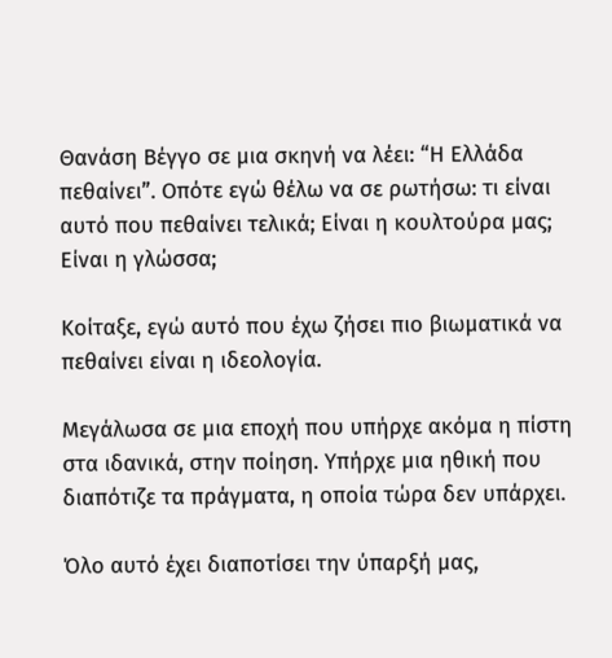Θανάση Βέγγο σε μια σκηνή να λέει: “Η Ελλάδα πεθαίνει”. Οπότε εγώ θέλω να σε ρωτήσω: τι είναι αυτό που πεθαίνει τελικά; Είναι η κουλτούρα μας; Είναι η γλώσσα;

Κοίταξε, εγώ αυτό που έχω ζήσει πιο βιωματικά να πεθαίνει είναι η ιδεολογία.

Μεγάλωσα σε μια εποχή που υπήρχε ακόμα η πίστη στα ιδανικά, στην ποίηση. Υπήρχε μια ηθική που διαπότιζε τα πράγματα, η οποία τώρα δεν υπάρχει.

Όλο αυτό έχει διαποτίσει την ύπαρξή μας,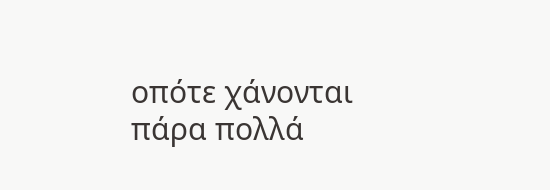οπότε χάνονται πάρα πολλά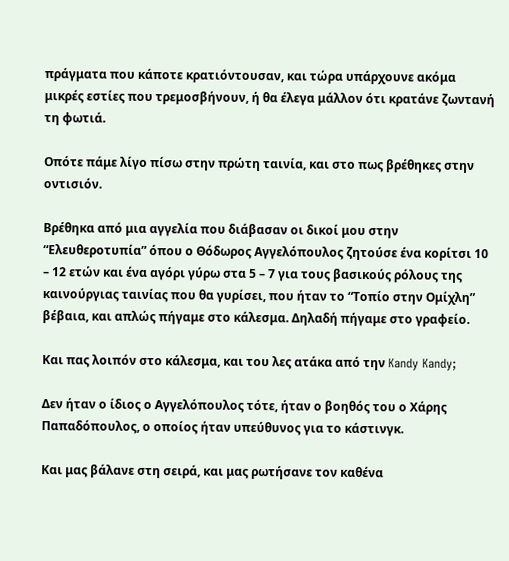πράγματα που κάποτε κρατιόντουσαν, και τώρα υπάρχουνε ακόμα μικρές εστίες που τρεμοσβήνουν, ή θα έλεγα μάλλον ότι κρατάνε ζωντανή τη φωτιά.

Οπότε πάμε λίγο πίσω στην πρώτη ταινία, και στο πως βρέθηκες στην οντισιόν.

Βρέθηκα από μια αγγελία που διάβασαν οι δικοί μου στην “Ελευθεροτυπία” όπου ο Θόδωρος Αγγελόπουλος ζητούσε ένα κορίτσι 10 – 12 ετών και ένα αγόρι γύρω στα 5 – 7 για τους βασικούς ρόλους της καινούργιας ταινίας που θα γυρίσει, που ήταν το “Τοπίο στην Ομίχλη” βέβαια, και απλώς πήγαμε στο κάλεσμα. Δηλαδή πήγαμε στο γραφείο.

Και πας λοιπόν στο κάλεσμα, και του λες ατάκα από την Kandy Kandy;

Δεν ήταν ο ίδιος ο Αγγελόπουλος τότε, ήταν ο βοηθός του ο Χάρης Παπαδόπουλος, ο οποίος ήταν υπεύθυνος για το κάστινγκ.

Και μας βάλανε στη σειρά, και μας ρωτήσανε τον καθένα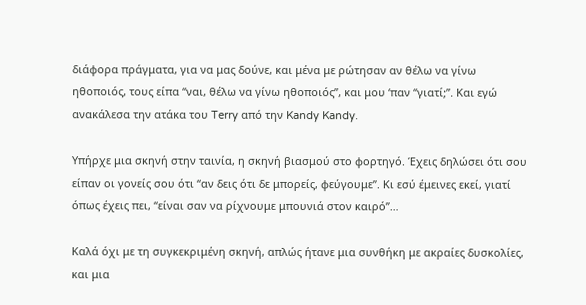διάφορα πράγματα, για να μας δούνε, και μένα με ρώτησαν αν θέλω να γίνω ηθοποιός, τους είπα “ναι, θέλω να γίνω ηθοποιός”, και μου ‘παν “γιατί;”. Και εγώ ανακάλεσα την ατάκα του Terry από την Kandy Kandy.

Υπήρχε μια σκηνή στην ταινία, η σκηνή βιασμού στο φορτηγό. Έχεις δηλώσει ότι σου είπαν οι γονείς σου ότι “αν δεις ότι δε μπορείς, φεύγουμε”. Κι εσύ έμεινες εκεί, γιατί όπως έχεις πει, “είναι σαν να ρίχνουμε μπουνιά στον καιρό”…

Καλά όχι με τη συγκεκριμένη σκηνή, απλώς ήτανε μια συνθήκη με ακραίες δυσκολίες, και μια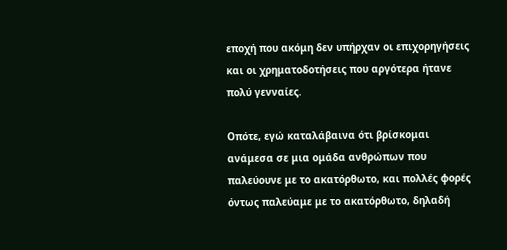εποχή που ακόμη δεν υπήρχαν οι επιχορηγήσεις και οι χρηματοδοτήσεις που αργότερα ήτανε πολύ γενναίες.

Οπότε, εγώ καταλάβαινα ότι βρίσκομαι ανάμεσα σε μια ομάδα ανθρώπων που παλεύουνε με το ακατόρθωτο, και πολλές φορές όντως παλεύαμε με το ακατόρθωτο, δηλαδή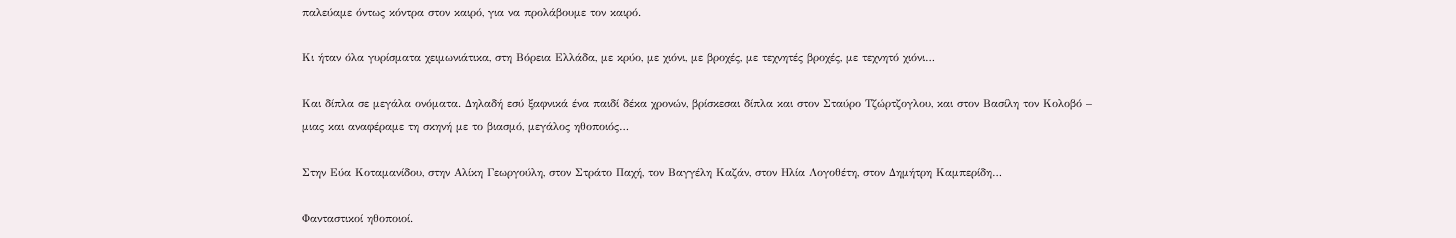παλεύαμε όντως κόντρα στον καιρό, για να προλάβουμε τον καιρό.

Κι ήταν όλα γυρίσματα χειμωνιάτικα, στη Βόρεια Ελλάδα, με κρύο, με χιόνι, με βροχές, με τεχνητές βροχές, με τεχνητό χιόνι…

Και δίπλα σε μεγάλα ονόματα. Δηλαδή εσύ ξαφνικά ένα παιδί δέκα χρονών, βρίσκεσαι δίπλα και στον Σταύρο Τζώρτζογλου, και στον Βασίλη τον Κολοβό – μιας και αναφέραμε τη σκηνή με το βιασμό, μεγάλος ηθοποιός…

Στην Εύα Κοταμανίδου, στην Αλίκη Γεωργούλη, στον Στράτο Παχή, τον Βαγγέλη Καζάν, στον Ηλία Λογοθέτη, στον Δημήτρη Καμπερίδη…

Φανταστικοί ηθοποιοί.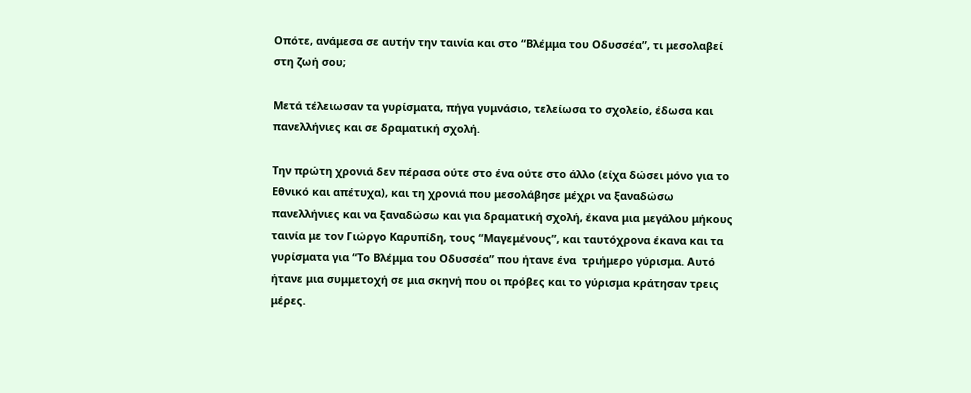Οπότε, ανάμεσα σε αυτήν την ταινία και στο “Βλέμμα του Οδυσσέα”, τι μεσολαβεί στη ζωή σου;

Μετά τέλειωσαν τα γυρίσματα, πήγα γυμνάσιο, τελείωσα το σχολείο, έδωσα και πανελλήνιες και σε δραματική σχολή.

Την πρώτη χρονιά δεν πέρασα ούτε στο ένα ούτε στο άλλο (είχα δώσει μόνο για το Εθνικό και απέτυχα), και τη χρονιά που μεσολάβησε μέχρι να ξαναδώσω πανελλήνιες και να ξαναδώσω και για δραματική σχολή, έκανα μια μεγάλου μήκους ταινία με τον Γιώργο Καρυπίδη, τους “Μαγεμένους”, και ταυτόχρονα έκανα και τα γυρίσματα για “Το Βλέμμα του Οδυσσέα” που ήτανε ένα  τριήμερο γύρισμα. Αυτό ήτανε μια συμμετοχή σε μια σκηνή που οι πρόβες και το γύρισμα κράτησαν τρεις μέρες.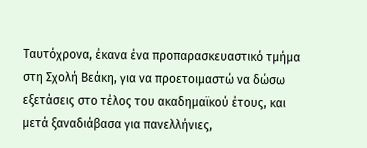Ταυτόχρονα, έκανα ένα προπαρασκευαστικό τμήμα στη Σχολή Βεάκη, για να προετοιμαστώ να δώσω εξετάσεις στο τέλος του ακαδημαϊκού έτους, και μετά ξαναδιάβασα για πανελλήνιες,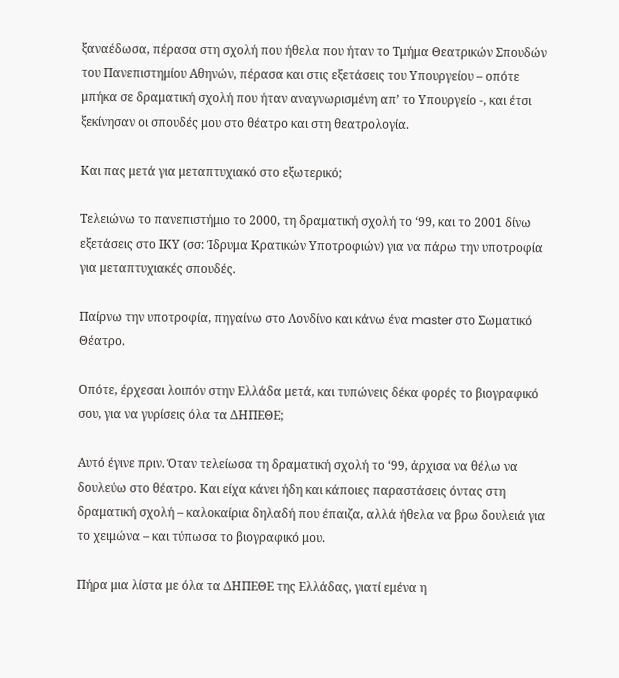ξαναέδωσα, πέρασα στη σχολή που ήθελα που ήταν το Τμήμα Θεατρικών Σπουδών του Πανεπιστημίου Αθηνών, πέρασα και στις εξετάσεις του Υπουργείου – οπότε μπήκα σε δραματική σχολή που ήταν αναγνωρισμένη απ’ το Υπουργείο -, και έτσι ξεκίνησαν οι σπουδές μου στο θέατρο και στη θεατρολογία.

Και πας μετά για μεταπτυχιακό στο εξωτερικό;

Τελειώνω το πανεπιστήμιο το 2000, τη δραματική σχολή το ‘99, και το 2001 δίνω εξετάσεις στο ΙΚΥ (σσ: Ίδρυμα Κρατικών Υποτροφιών) για να πάρω την υποτροφία για μεταπτυχιακές σπουδές.

Παίρνω την υποτροφία, πηγαίνω στο Λονδίνο και κάνω ένα master στο Σωματικό Θέατρο.

Οπότε, έρχεσαι λοιπόν στην Ελλάδα μετά, και τυπώνεις δέκα φορές το βιογραφικό σου, για να γυρίσεις όλα τα ΔΗΠΕΘΕ;

Αυτό έγινε πριν. Όταν τελείωσα τη δραματική σχολή το ‘99, άρχισα να θέλω να δουλεύω στο θέατρο. Και είχα κάνει ήδη και κάποιες παραστάσεις όντας στη δραματική σχολή – καλοκαίρια δηλαδή που έπαιζα, αλλά ήθελα να βρω δουλειά για το χειμώνα – και τύπωσα το βιογραφικό μου.

Πήρα μια λίστα με όλα τα ΔΗΠΕΘΕ της Ελλάδας, γιατί εμένα η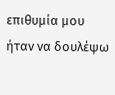επιθυμία μου ήταν να δουλέψω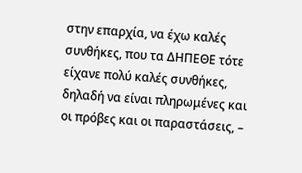στην επαρχία, να έχω καλές συνθήκες, που τα ΔΗΠΕΘΕ τότε είχανε πολύ καλές συνθήκες, δηλαδή να είναι πληρωμένες και οι πρόβες και οι παραστάσεις, –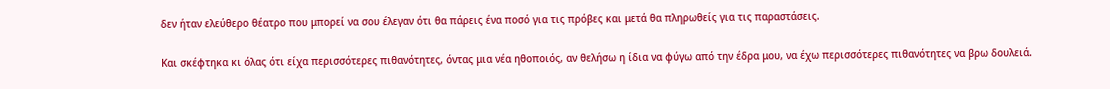δεν ήταν ελεύθερο θέατρο που μπορεί να σου έλεγαν ότι θα πάρεις ένα ποσό για τις πρόβες και μετά θα πληρωθείς για τις παραστάσεις.

Και σκέφτηκα κι όλας ότι είχα περισσότερες πιθανότητες, όντας μια νέα ηθοποιός, αν θελήσω η ίδια να φύγω από την έδρα μου, να έχω περισσότερες πιθανότητες να βρω δουλειά.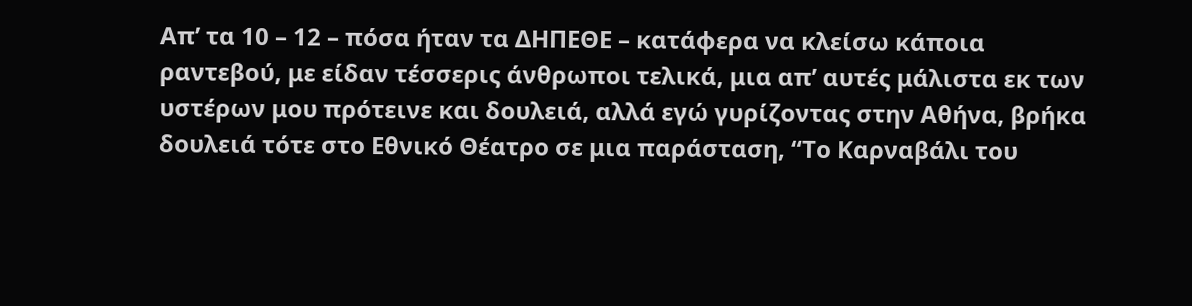Απ’ τα 10 – 12 – πόσα ήταν τα ΔΗΠΕΘΕ – κατάφερα να κλείσω κάποια ραντεβού, με είδαν τέσσερις άνθρωποι τελικά, μια απ’ αυτές μάλιστα εκ των υστέρων μου πρότεινε και δουλειά, αλλά εγώ γυρίζοντας στην Αθήνα, βρήκα δουλειά τότε στο Εθνικό Θέατρο σε μια παράσταση, “Το Καρναβάλι του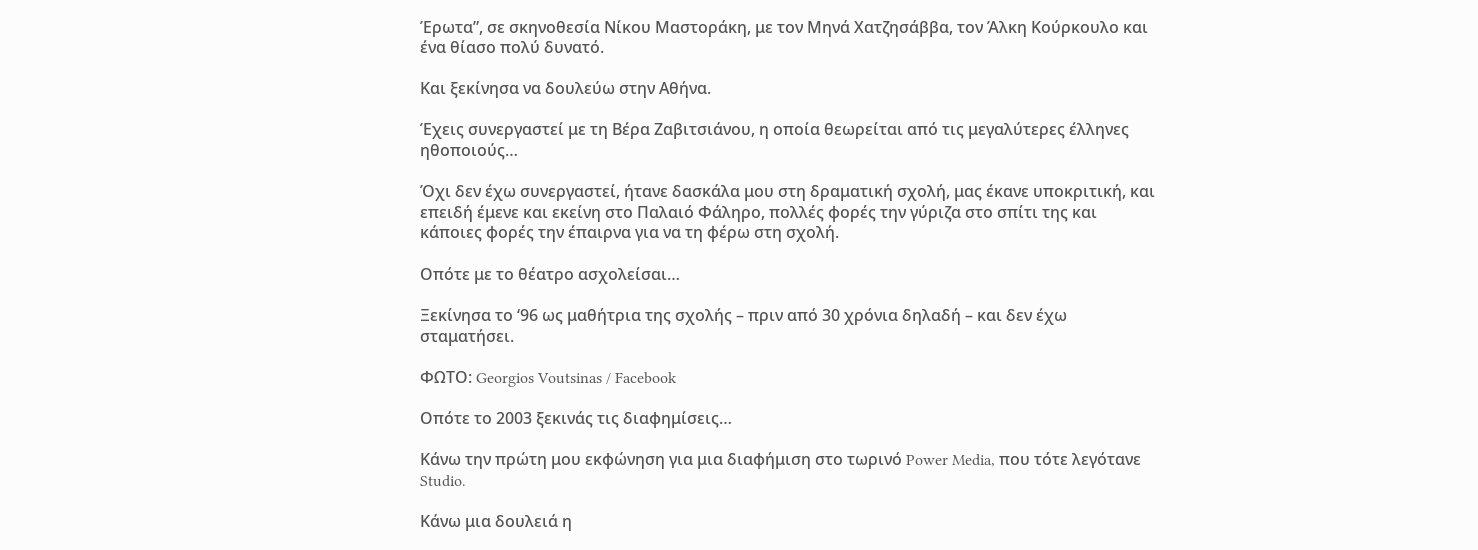Έρωτα”, σε σκηνοθεσία Νίκου Μαστοράκη, με τον Μηνά Χατζησάββα, τον Άλκη Κούρκουλο και ένα θίασο πολύ δυνατό.

Και ξεκίνησα να δουλεύω στην Αθήνα.

Έχεις συνεργαστεί με τη Βέρα Ζαβιτσιάνου, η οποία θεωρείται από τις μεγαλύτερες έλληνες ηθοποιούς…

Όχι δεν έχω συνεργαστεί, ήτανε δασκάλα μου στη δραματική σχολή, μας έκανε υποκριτική, και επειδή έμενε και εκείνη στο Παλαιό Φάληρο, πολλές φορές την γύριζα στο σπίτι της και κάποιες φορές την έπαιρνα για να τη φέρω στη σχολή.

Οπότε με το θέατρο ασχολείσαι…

Ξεκίνησα το ‘96 ως μαθήτρια της σχολής – πριν από 30 χρόνια δηλαδή – και δεν έχω σταματήσει.

ΦΩΤΟ: Georgios Voutsinas / Facebook

Οπότε το 2003 ξεκινάς τις διαφημίσεις…

Κάνω την πρώτη μου εκφώνηση για μια διαφήμιση στο τωρινό Power Media, που τότε λεγότανε Studio.

Κάνω μια δουλειά η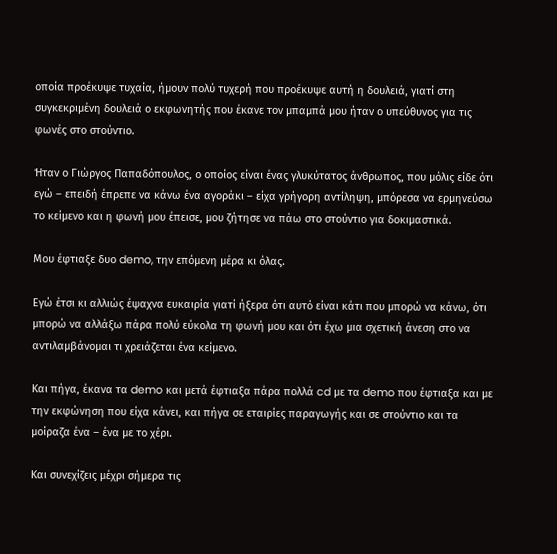οποία προέκυψε τυχαία, ήμουν πολύ τυχερή που προέκυψε αυτή η δουλειά, γιατί στη συγκεκριμένη δουλειά ο εκφωνητής που έκανε τον μπαμπά μου ήταν ο υπεύθυνος για τις φωνές στο στούντιο.

Ήταν ο Γιώργος Παπαδόπουλος, ο οποίος είναι ένας γλυκύτατος άνθρωπος, που μόλις είδε ότι εγώ – επειδή έπρεπε να κάνω ένα αγοράκι – είχα γρήγορη αντίληψη, μπόρεσα να ερμηνεύσω το κείμενο και η φωνή μου έπεισε, μου ζήτησε να πάω στο στούντιο για δοκιμαστικά.

Μου έφτιαξε δυο demo, την επόμενη μέρα κι όλας.

Εγώ έτσι κι αλλιώς έψαχνα ευκαιρία γιατί ήξερα ότι αυτό είναι κάτι που μπορώ να κάνω, ότι μπορώ να αλλάξω πάρα πολύ εύκολα τη φωνή μου και ότι έχω μια σχετική άνεση στο να αντιλαμβάνομαι τι χρειάζεται ένα κείμενο.

Και πήγα, έκανα τα demo και μετά έφτιαξα πάρα πολλά cd με τα demo που έφτιαξα και με την εκφώνηση που είχα κάνει, και πήγα σε εταιρίες παραγωγής και σε στούντιο και τα μοίραζα ένα – ένα με το χέρι.

Και συνεχίζεις μέχρι σήμερα τις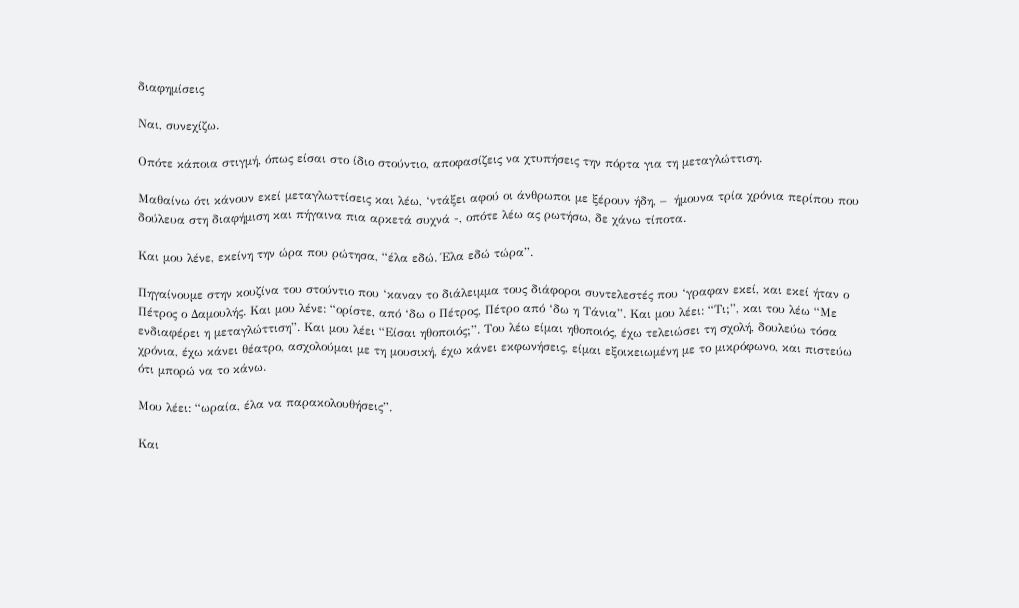διαφημίσεις

Ναι, συνεχίζω.

Οπότε κάποια στιγμή, όπως είσαι στο ίδιο στούντιο, αποφασίζεις να χτυπήσεις την πόρτα για τη μεταγλώττιση.

Μαθαίνω ότι κάνουν εκεί μεταγλωττίσεις και λέω, ‘ντάξει αφού οι άνθρωποι με ξέρουν ήδη, –  ήμουνα τρία χρόνια περίπου που δούλευα στη διαφήμιση και πήγαινα πια αρκετά συχνά -, οπότε λέω ας ρωτήσω, δε χάνω τίποτα.

Και μου λένε, εκείνη την ώρα που ρώτησα, “έλα εδώ. Έλα εδώ τώρα”.

Πηγαίνουμε στην κουζίνα του στούντιο που ‘καναν το διάλειμμα τους διάφοροι συντελεστές που ‘γραφαν εκεί, και εκεί ήταν ο Πέτρος ο Δαμουλής. Και μου λένε: “ορίστε, από ‘δω ο Πέτρος, Πέτρο από ‘δω η Τάνια”. Και μου λέει: “Τι;”, και του λέω “Με ενδιαφέρει η μεταγλώττιση”. Και μου λέει “Είσαι ηθοποιός;”. Του λέω είμαι ηθοποιός, έχω τελειώσει τη σχολή, δουλεύω τόσα χρόνια, έχω κάνει θέατρο, ασχολούμαι με τη μουσική, έχω κάνει εκφωνήσεις, είμαι εξοικειωμένη με το μικρόφωνο, και πιστεύω ότι μπορώ να το κάνω.

Μου λέει: “ωραία, έλα να παρακολουθήσεις”.

Και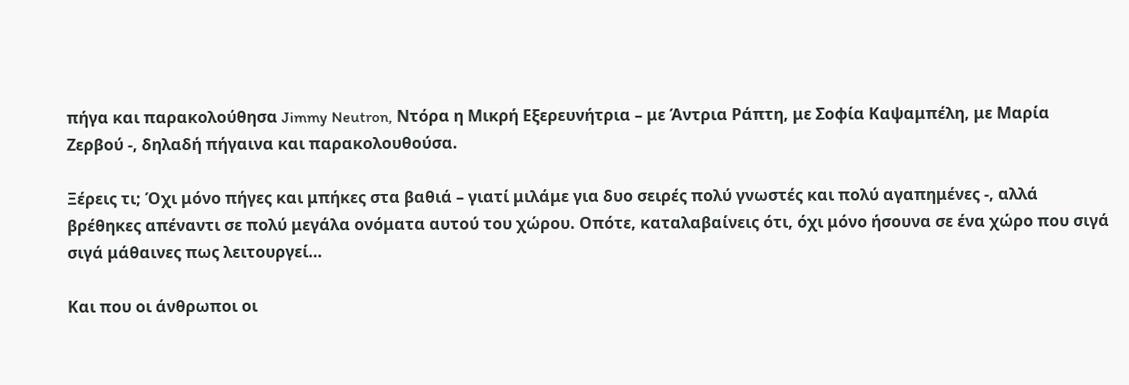πήγα και παρακολούθησα Jimmy Neutron, Ντόρα η Μικρή Εξερευνήτρια – με Άντρια Ράπτη, με Σοφία Καψαμπέλη, με Μαρία Ζερβού -, δηλαδή πήγαινα και παρακολουθούσα.

Ξέρεις τι; Όχι μόνο πήγες και μπήκες στα βαθιά – γιατί μιλάμε για δυο σειρές πολύ γνωστές και πολύ αγαπημένες -, αλλά βρέθηκες απέναντι σε πολύ μεγάλα ονόματα αυτού του χώρου. Οπότε, καταλαβαίνεις ότι, όχι μόνο ήσουνα σε ένα χώρο που σιγά σιγά μάθαινες πως λειτουργεί…

Και που οι άνθρωποι οι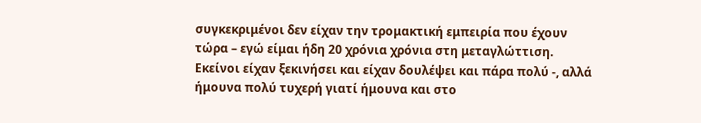συγκεκριμένοι δεν είχαν την τρομακτική εμπειρία που έχουν τώρα – εγώ είμαι ήδη 20 χρόνια χρόνια στη μεταγλώττιση. Εκείνοι είχαν ξεκινήσει και είχαν δουλέψει και πάρα πολύ -, αλλά ήμουνα πολύ τυχερή γιατί ήμουνα και στο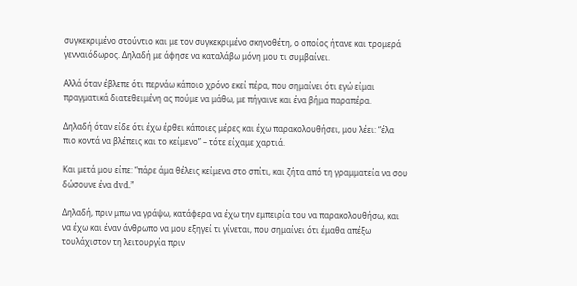συγκεκριμένο στούντιο και με τον συγκεκριμένο σκηνοθέτη, ο οποίος ήτανε και τρομερά γενναιόδωρος. Δηλαδή με άφησε να καταλάβω μόνη μου τι συμβαίνει.

Αλλά όταν έβλεπε ότι περνάω κάποιο χρόνο εκεί πέρα, που σημαίνει ότι εγώ είμαι πραγματικά διατεθειμένη ας πούμε να μάθω, με πήγαινε και ένα βήμα παραπέρα.

Δηλαδή όταν είδε ότι έχω έρθει κάποιες μέρες και έχω παρακολουθήσει, μου λέει: “έλα πιο κοντά να βλέπεις και το κείμενο” – τότε είχαμε χαρτιά.

Και μετά μου είπε: “πάρε άμα θέλεις κείμενα στο σπίτι, και ζήτα από τη γραμματεία να σου δώσουνε ένα dvd.”

Δηλαδή, πριν μπω να γράψω, κατάφερα να έχω την εμπειρία του να παρακολουθήσω, και να έχω και έναν άνθρωπο να μου εξηγεί τι γίνεται, που σημαίνει ότι έμαθα απέξω τουλάχιστον τη λειτουργία πριν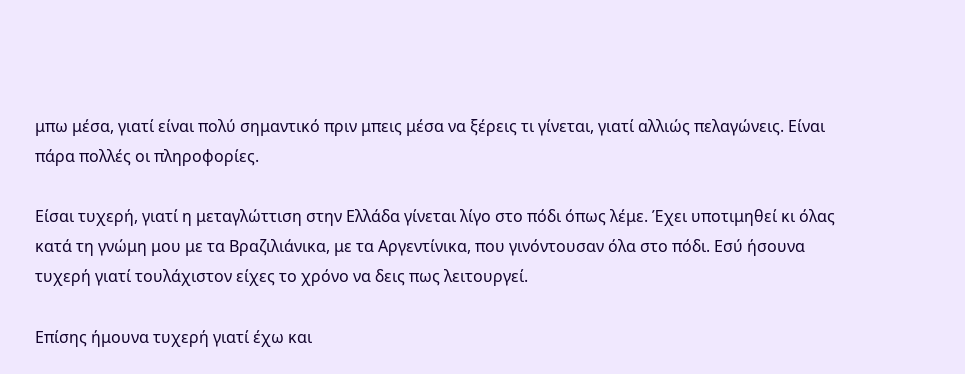μπω μέσα, γιατί είναι πολύ σημαντικό πριν μπεις μέσα να ξέρεις τι γίνεται, γιατί αλλιώς πελαγώνεις. Είναι πάρα πολλές οι πληροφορίες.

Είσαι τυχερή, γιατί η μεταγλώττιση στην Ελλάδα γίνεται λίγο στο πόδι όπως λέμε. Έχει υποτιμηθεί κι όλας κατά τη γνώμη μου με τα Βραζιλιάνικα, με τα Αργεντίνικα, που γινόντουσαν όλα στο πόδι. Εσύ ήσουνα τυχερή γιατί τουλάχιστον είχες το χρόνο να δεις πως λειτουργεί.

Επίσης ήμουνα τυχερή γιατί έχω και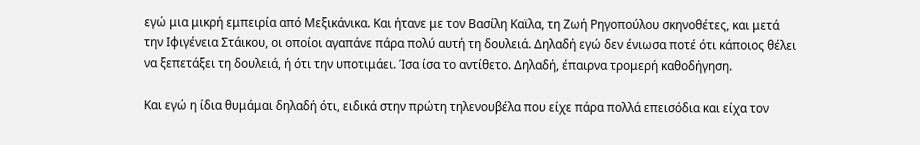εγώ μια μικρή εμπειρία από Μεξικάνικα. Και ήτανε με τον Βασίλη Καϊλα, τη Ζωή Ρηγοπούλου σκηνοθέτες, και μετά την Ιφιγένεια Στάικου, οι οποίοι αγαπάνε πάρα πολύ αυτή τη δουλειά. Δηλαδή εγώ δεν ένιωσα ποτέ ότι κάποιος θέλει να ξεπετάξει τη δουλειά, ή ότι την υποτιμάει. Ίσα ίσα το αντίθετο. Δηλαδή, έπαιρνα τρομερή καθοδήγηση.

Και εγώ η ίδια θυμάμαι δηλαδή ότι, ειδικά στην πρώτη τηλενουβέλα που είχε πάρα πολλά επεισόδια και είχα τον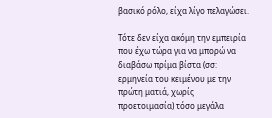βασικό ρόλο, είχα λίγο πελαγώσει.

Τότε δεν είχα ακόμη την εμπειρία που έχω τώρα για να μπορώ να διαβάσω πρίμα βίστα (σσ: ερμηνεία του κειμένου με την πρώτη ματιά, χωρίς προετοιμασία) τόσο μεγάλα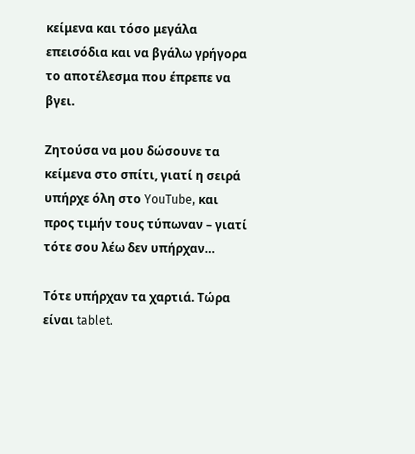κείμενα και τόσο μεγάλα επεισόδια και να βγάλω γρήγορα το αποτέλεσμα που έπρεπε να βγει.

Ζητούσα να μου δώσουνε τα κείμενα στο σπίτι, γιατί η σειρά υπήρχε όλη στο YouTube, και προς τιμήν τους τύπωναν – γιατί τότε σου λέω δεν υπήρχαν…

Τότε υπήρχαν τα χαρτιά. Τώρα είναι tablet.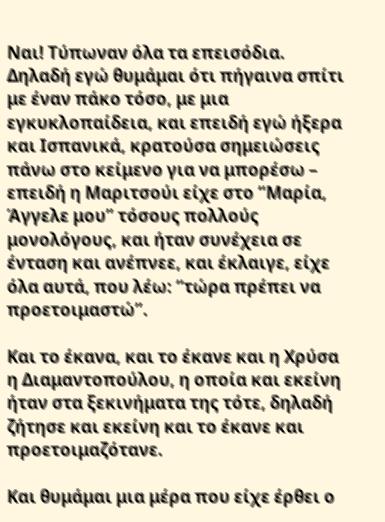Ναι! Τύπωναν όλα τα επεισόδια. Δηλαδή εγώ θυμάμαι ότι πήγαινα σπίτι με έναν πάκο τόσο, με μια εγκυκλοπαίδεια, και επειδή εγώ ήξερα και Ισπανικά, κρατούσα σημειώσεις πάνω στο κείμενο για να μπορέσω – επειδή η Μαριτσούι είχε στο “Μαρία, Άγγελε μου” τόσους πολλούς μονολόγους, και ήταν συνέχεια σε ένταση και ανέπνεε, και έκλαιγε, είχε όλα αυτά, που λέω: “τώρα πρέπει να προετοιμαστώ”.

Και το έκανα, και το έκανε και η Χρύσα η Διαμαντοπούλου, η οποία και εκείνη ήταν στα ξεκινήματα της τότε, δηλαδή ζήτησε και εκείνη και το έκανε και προετοιμαζότανε.

Και θυμάμαι μια μέρα που είχε έρθει ο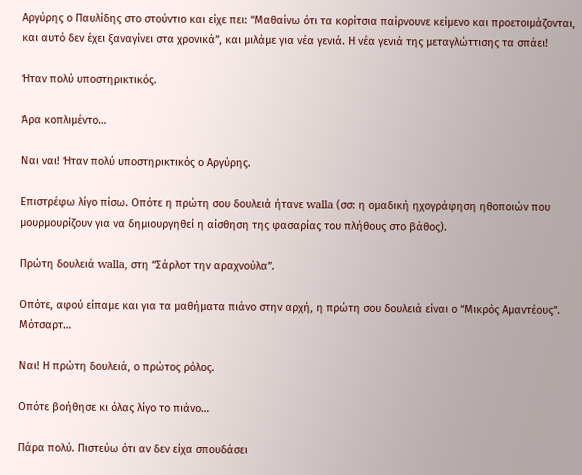Αργύρης ο Παυλίδης στο στούντιο και είχε πει: “Μαθαίνω ότι τα κορίτσια παίρνουνε κείμενο και προετοιμάζονται, και αυτό δεν έχει ξαναγίνει στα χρονικά”, και μιλάμε για νέα γενιά. Η νέα γενιά της μεταγλώττισης τα σπάει!

Ήταν πολύ υποστηρικτικός.

Άρα κοπλιμέντο…

Ναι ναι! Ήταν πολύ υποστηρικτικός ο Αργύρης.

Επιστρέφω λίγο πίσω. Οπότε η πρώτη σου δουλειά ήτανε walla (σσ: η ομαδική ηχογράφηση ηθοποιών που μουρμουρίζουν για να δημιουργηθεί η αίσθηση της φασαρίας του πλήθους στο βάθος).

Πρώτη δουλειά walla, στη “Σάρλοτ την αραχνούλα”.

Οπότε, αφού είπαμε και για τα μαθήματα πιάνο στην αρχή, η πρώτη σου δουλειά είναι ο “Μικρός Αμαντέους”. Μότσαρτ…

Ναι! Η πρώτη δουλειά, ο πρώτος ρόλος.

Οπότε βοήθησε κι όλας λίγο το πιάνο…

Πάρα πολύ. Πιστεύω ότι αν δεν είχα σπουδάσει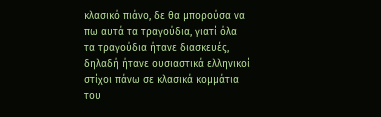κλασικό πιάνο, δε θα μπορούσα να πω αυτά τα τραγούδια, γιατί όλα τα τραγούδια ήτανε διασκευές, δηλαδή ήτανε ουσιαστικά ελληνικοί στίχοι πάνω σε κλασικά κομμάτια του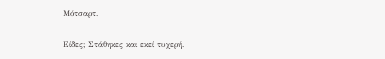Μότσαρτ.

Είδες; Στάθηκες και εκεί τυχερή.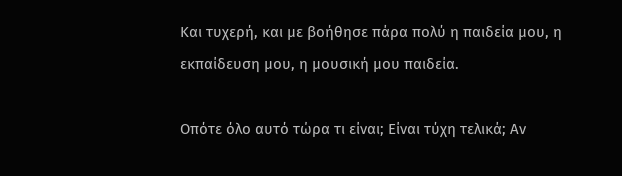Και τυχερή, και με βοήθησε πάρα πολύ η παιδεία μου, η εκπαίδευση μου, η μουσική μου παιδεία.

Οπότε όλο αυτό τώρα τι είναι; Είναι τύχη τελικά; Αν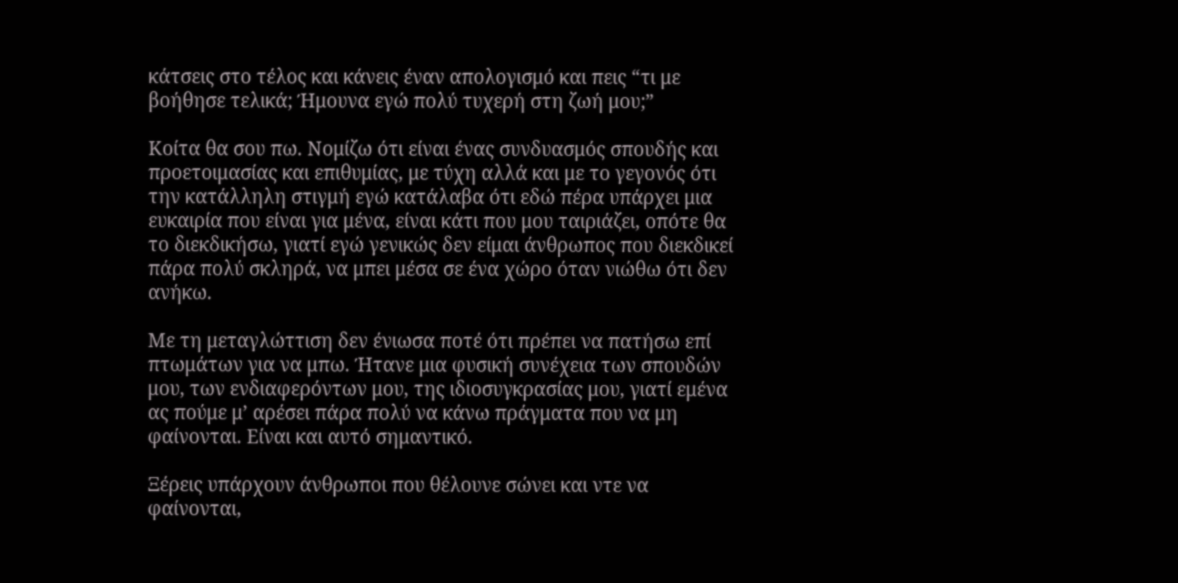κάτσεις στο τέλος και κάνεις έναν απολογισμό και πεις “τι με βοήθησε τελικά; Ήμουνα εγώ πολύ τυχερή στη ζωή μου;”

Κοίτα θα σου πω. Νομίζω ότι είναι ένας συνδυασμός σπουδής και προετοιμασίας και επιθυμίας, με τύχη αλλά και με το γεγονός ότι την κατάλληλη στιγμή εγώ κατάλαβα ότι εδώ πέρα υπάρχει μια ευκαιρία που είναι για μένα, είναι κάτι που μου ταιριάζει, οπότε θα το διεκδικήσω, γιατί εγώ γενικώς δεν είμαι άνθρωπος που διεκδικεί πάρα πολύ σκληρά, να μπει μέσα σε ένα χώρο όταν νιώθω ότι δεν ανήκω.

Με τη μεταγλώττιση δεν ένιωσα ποτέ ότι πρέπει να πατήσω επί πτωμάτων για να μπω. Ήτανε μια φυσική συνέχεια των σπουδών μου, των ενδιαφερόντων μου, της ιδιοσυγκρασίας μου, γιατί εμένα ας πούμε μ’ αρέσει πάρα πολύ να κάνω πράγματα που να μη φαίνονται. Είναι και αυτό σημαντικό.

Ξέρεις υπάρχουν άνθρωποι που θέλουνε σώνει και ντε να φαίνονται,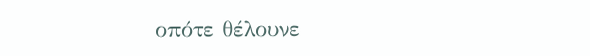οπότε θέλουνε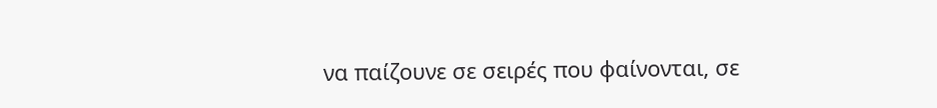να παίζουνε σε σειρές που φαίνονται, σε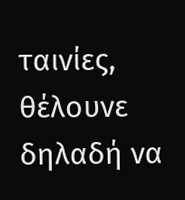ταινίες, θέλουνε δηλαδή να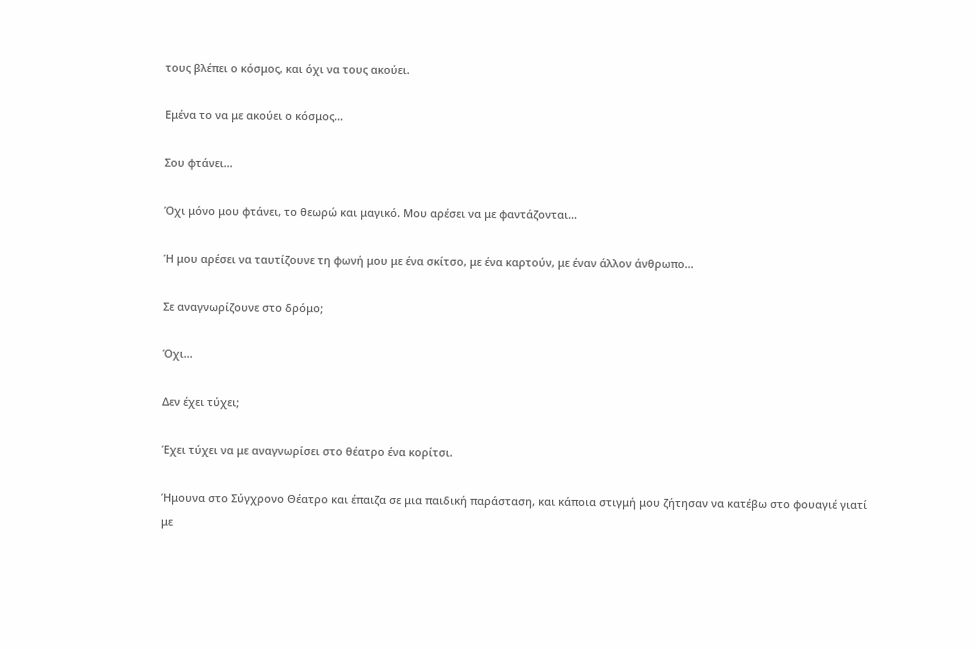τους βλέπει ο κόσμος, και όχι να τους ακούει.

Εμένα το να με ακούει ο κόσμος…

Σου φτάνει…

Όχι μόνο μου φτάνει, το θεωρώ και μαγικό. Μου αρέσει να με φαντάζονται…

Ή μου αρέσει να ταυτίζουνε τη φωνή μου με ένα σκίτσο, με ένα καρτούν, με έναν άλλον άνθρωπο…

Σε αναγνωρίζουνε στο δρόμο;

Όχι…

Δεν έχει τύχει;

Έχει τύχει να με αναγνωρίσει στο θέατρο ένα κορίτσι.

Ήμουνα στο Σύγχρονο Θέατρο και έπαιζα σε μια παιδική παράσταση, και κάποια στιγμή μου ζήτησαν να κατέβω στο φουαγιέ γιατί με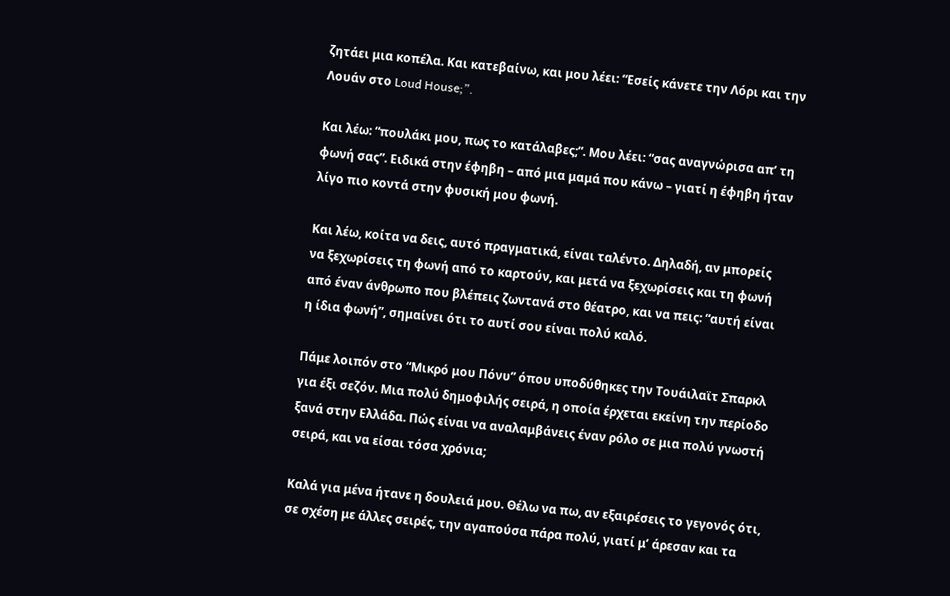ζητάει μια κοπέλα. Και κατεβαίνω, και μου λέει: “Εσείς κάνετε την Λόρι και την Λουάν στο Loud House;”.

Και λέω: “πουλάκι μου, πως το κατάλαβες;”. Μου λέει: “σας αναγνώρισα απ’ τη φωνή σας”. Ειδικά στην έφηβη – από μια μαμά που κάνω – γιατί η έφηβη ήταν λίγο πιο κοντά στην φυσική μου φωνή.

Και λέω, κοίτα να δεις, αυτό πραγματικά, είναι ταλέντο. Δηλαδή, αν μπορείς να ξεχωρίσεις τη φωνή από το καρτούν, και μετά να ξεχωρίσεις και τη φωνή από έναν άνθρωπο που βλέπεις ζωντανά στο θέατρο, και να πεις: “αυτή είναι η ίδια φωνή”, σημαίνει ότι το αυτί σου είναι πολύ καλό.

Πάμε λοιπόν στο “Μικρό μου Πόνυ” όπου υποδύθηκες την Τουάιλαϊτ Σπαρκλ για έξι σεζόν. Μια πολύ δημοφιλής σειρά, η οποία έρχεται εκείνη την περίοδο ξανά στην Ελλάδα. Πώς είναι να αναλαμβάνεις έναν ρόλο σε μια πολύ γνωστή σειρά, και να είσαι τόσα χρόνια;

Καλά για μένα ήτανε η δουλειά μου. Θέλω να πω, αν εξαιρέσεις το γεγονός ότι, σε σχέση με άλλες σειρές, την αγαπούσα πάρα πολύ, γιατί μ’ άρεσαν και τα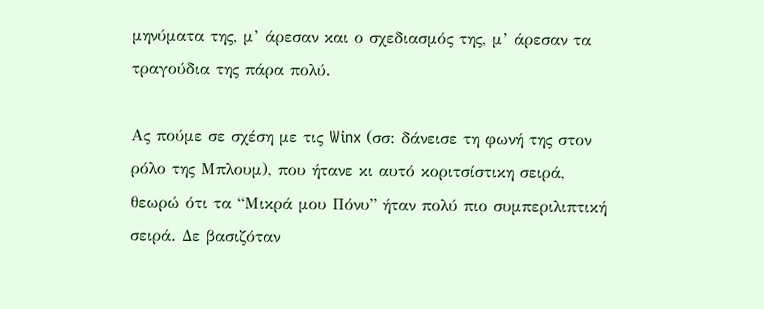μηνύματα της, μ’ άρεσαν και ο σχεδιασμός της, μ’ άρεσαν τα τραγούδια της πάρα πολύ.

Ας πούμε σε σχέση με τις Winx (σσ: δάνεισε τη φωνή της στον ρόλο της Μπλουμ), που ήτανε κι αυτό κοριτσίστικη σειρά, θεωρώ ότι τα “Μικρά μου Πόνυ” ήταν πολύ πιο συμπεριλιπτική σειρά. Δε βασιζόταν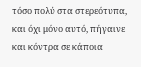τόσο πολύ στα στερεότυπα, και όχι μόνο αυτό, πήγαινε και κόντρα σε κάποια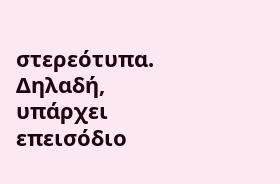στερεότυπα. Δηλαδή, υπάρχει επεισόδιο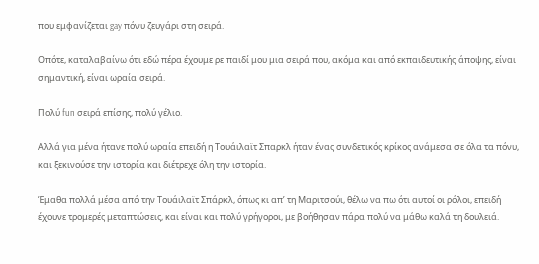που εμφανίζεται gay πόνυ ζευγάρι στη σειρά.

Οπότε, καταλαβαίνω ότι εδώ πέρα έχουμε ρε παιδί μου μια σειρά που, ακόμα και από εκπαιδευτικής άποψης, είναι σημαντική, είναι ωραία σειρά.

Πολύ fun σειρά επίσης, πολύ γέλιο.

Αλλά για μένα ήτανε πολύ ωραία επειδή η Τουάιλαϊτ Σπαρκλ ήταν ένας συνδετικός κρίκος ανάμεσα σε όλα τα πόνυ, και ξεκινούσε την ιστορία και διέτρεχε όλη την ιστορία.

Έμαθα πολλά μέσα από την Τουάιλαϊτ Σπάρκλ, όπως κι απ’ τη Μαριτσούι, θέλω να πω ότι αυτοί οι ρόλοι, επειδή έχουνε τρομερές μεταπτώσεις, και είναι και πολύ γρήγοροι, με βοήθησαν πάρα πολύ να μάθω καλά τη δουλειά.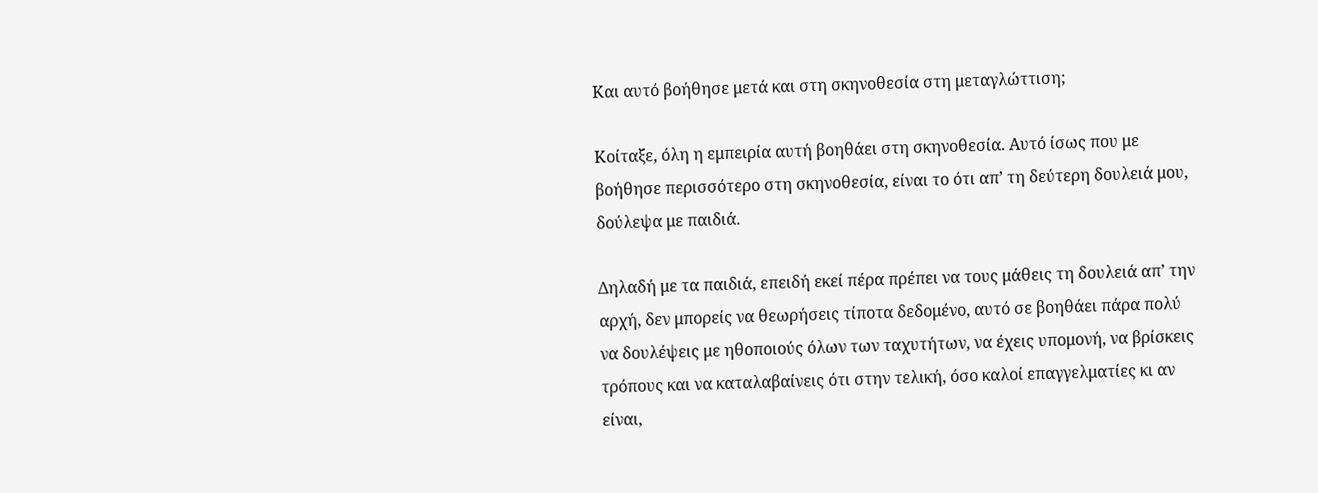Και αυτό βοήθησε μετά και στη σκηνοθεσία στη μεταγλώττιση;

Κοίταξε, όλη η εμπειρία αυτή βοηθάει στη σκηνοθεσία. Αυτό ίσως που με βοήθησε περισσότερο στη σκηνοθεσία, είναι το ότι απ’ τη δεύτερη δουλειά μου, δούλεψα με παιδιά.

Δηλαδή με τα παιδιά, επειδή εκεί πέρα πρέπει να τους μάθεις τη δουλειά απ’ την αρχή, δεν μπορείς να θεωρήσεις τίποτα δεδομένο, αυτό σε βοηθάει πάρα πολύ να δουλέψεις με ηθοποιούς όλων των ταχυτήτων, να έχεις υπομονή, να βρίσκεις τρόπους και να καταλαβαίνεις ότι στην τελική, όσο καλοί επαγγελματίες κι αν είναι,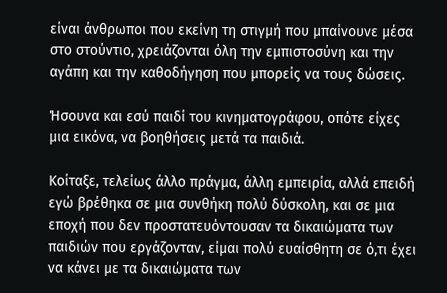είναι άνθρωποι που εκείνη τη στιγμή που μπαίνουνε μέσα στο στούντιο, χρειάζονται όλη την εμπιστοσύνη και την αγάπη και την καθοδήγηση που μπορείς να τους δώσεις.

Ήσουνα και εσύ παιδί του κινηματογράφου, οπότε είχες μια εικόνα, να βοηθήσεις μετά τα παιδιά.

Κοίταξε, τελείως άλλο πράγμα, άλλη εμπειρία, αλλά επειδή εγώ βρέθηκα σε μια συνθήκη πολύ δύσκολη, και σε μια εποχή που δεν προστατευόντουσαν τα δικαιώματα των παιδιών που εργάζονταν, είμαι πολύ ευαίσθητη σε ό,τι έχει να κάνει με τα δικαιώματα των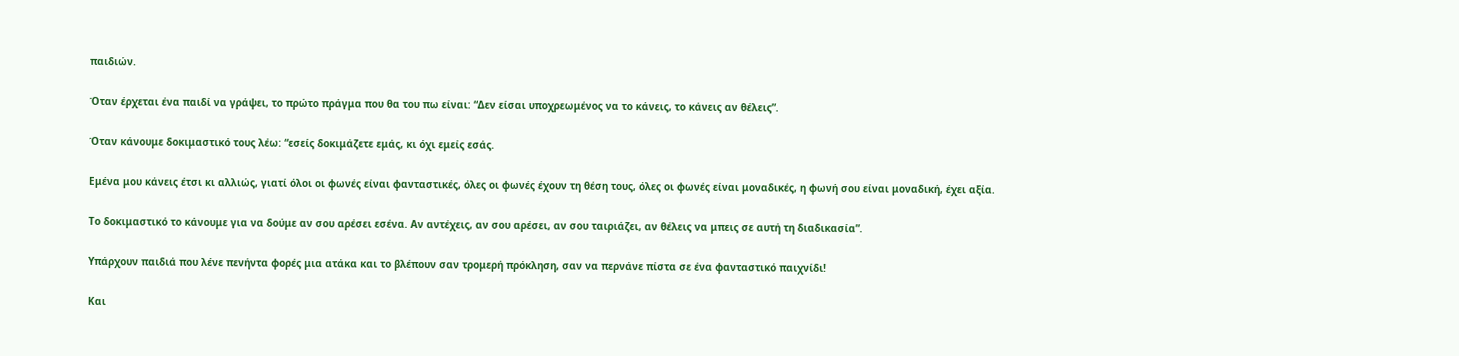παιδιών.

Όταν έρχεται ένα παιδί να γράψει, το πρώτο πράγμα που θα του πω είναι: “Δεν είσαι υποχρεωμένος να το κάνεις, το κάνεις αν θέλεις”.

Όταν κάνουμε δοκιμαστικό τους λέω: “εσείς δοκιμάζετε εμάς, κι όχι εμείς εσάς.

Εμένα μου κάνεις έτσι κι αλλιώς, γιατί όλοι οι φωνές είναι φανταστικές, όλες οι φωνές έχουν τη θέση τους, όλες οι φωνές είναι μοναδικές, η φωνή σου είναι μοναδική, έχει αξία.

Το δοκιμαστικό το κάνουμε για να δούμε αν σου αρέσει εσένα. Αν αντέχεις, αν σου αρέσει, αν σου ταιριάζει, αν θέλεις να μπεις σε αυτή τη διαδικασία”.

Υπάρχουν παιδιά που λένε πενήντα φορές μια ατάκα και το βλέπουν σαν τρομερή πρόκληση, σαν να περνάνε πίστα σε ένα φανταστικό παιχνίδι!

Και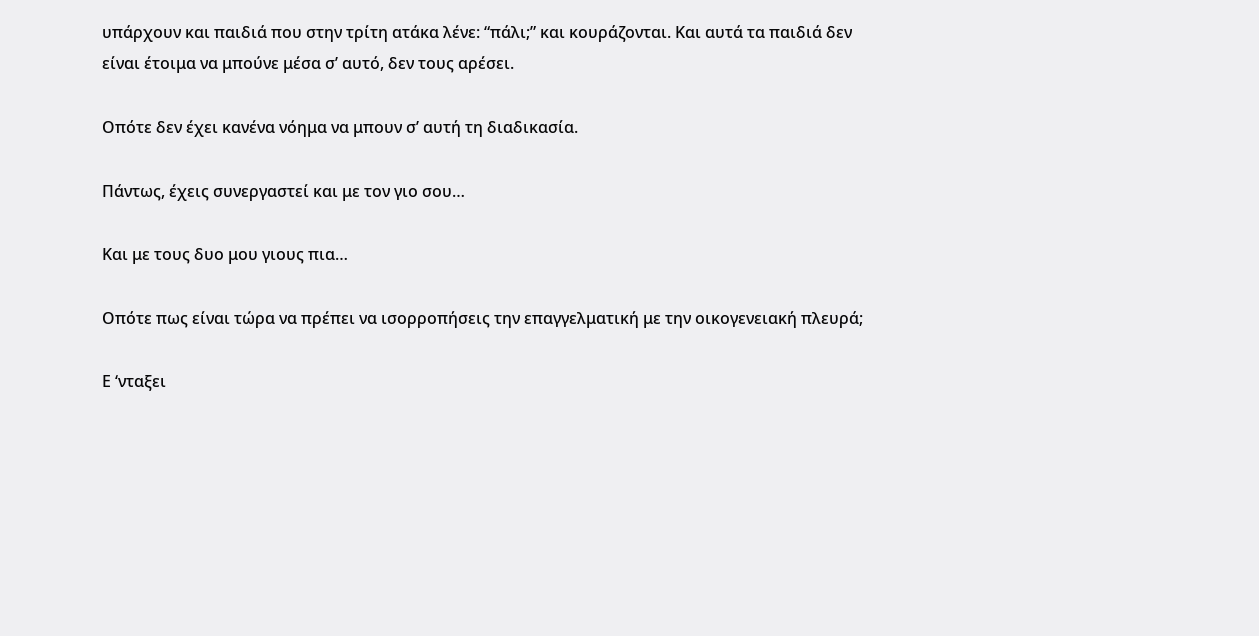υπάρχουν και παιδιά που στην τρίτη ατάκα λένε: “πάλι;” και κουράζονται. Και αυτά τα παιδιά δεν είναι έτοιμα να μπούνε μέσα σ’ αυτό, δεν τους αρέσει.

Οπότε δεν έχει κανένα νόημα να μπουν σ’ αυτή τη διαδικασία.

Πάντως, έχεις συνεργαστεί και με τον γιο σου…

Και με τους δυο μου γιους πια…

Οπότε πως είναι τώρα να πρέπει να ισορροπήσεις την επαγγελματική με την οικογενειακή πλευρά;

Ε ‘νταξει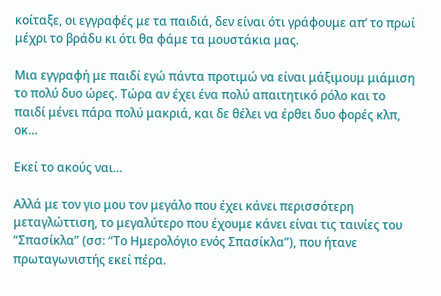κοίταξε, οι εγγραφές με τα παιδιά, δεν είναι ότι γράφουμε απ’ το πρωί μέχρι το βράδυ κι ότι θα φάμε τα μουστάκια μας.

Μια εγγραφή με παιδί εγώ πάντα προτιμώ να είναι μάξιμουμ μιάμιση το πολύ δυο ώρες. Τώρα αν έχει ένα πολύ απαιτητικό ρόλο και το παιδί μένει πάρα πολύ μακριά, και δε θέλει να έρθει δυο φορές κλπ, οκ…

Εκεί το ακούς ναι…

Αλλά με τον γιο μου τον μεγάλο που έχει κάνει περισσότερη μεταγλώττιση, το μεγαλύτερο που έχουμε κάνει είναι τις ταινίες του “Σπασίκλα” (σσ: “Το Ημερολόγιο ενός Σπασίκλα”), που ήτανε πρωταγωνιστής εκεί πέρα.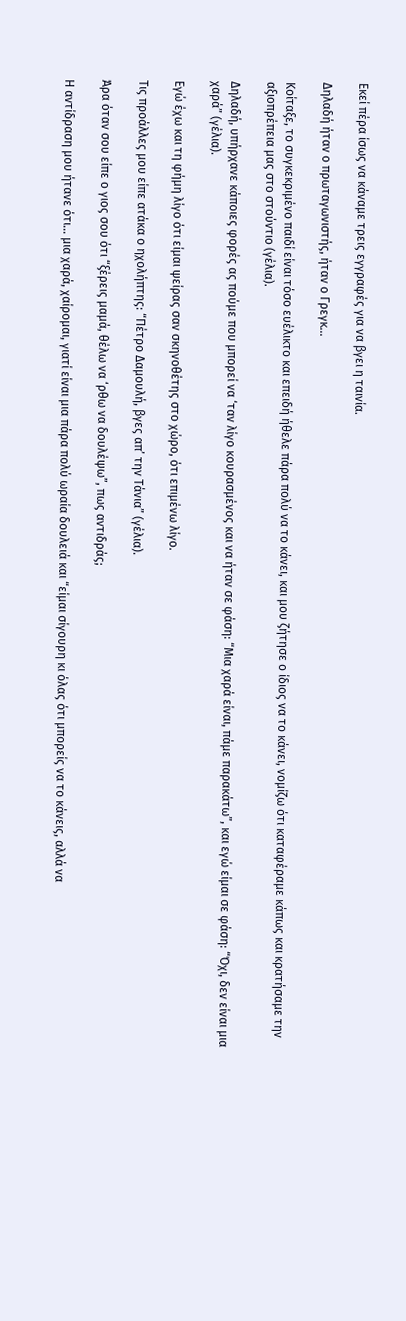Εκεί πέρα ίσως να κάναμε τρεις εγγραφές για να βγει η ταινία.

Δηλαδή ήταν ο πρωταγωνιστής, ήταν ο Γρεγκ…

Κοίταξε, το συγκεκριμένο παιδί είναι τόσο ευέλικτο και επειδή ήθελε πάρα πολύ να το κάνει, και μου ζήτησε ο ίδιος να το κάνει, νομίζω ότι καταφέραμε κάπως και κρατήσαμε την αξιοπρέπεια μας στο στούντιο (γέλια).

Δηλαδή, υπήρχανε κάποιες φορές ας πούμε που μπορεί να ‘ταν λίγο κουρασμένος και να ήταν σε φάση: “Μια χαρά είναι, πάμε παρακάτω”, και εγώ είμαι σε φάση: “Όχι, δεν είναι μια χαρά” (γέλια).

Εγώ έχω και τη φήμη λίγο ότι είμαι ψείρας σαν σκηνοθέτης στο χώρο, ότι επιμένω λίγο.

Τις προάλλες μου είπε ατάκα ο ηχολήπτης: “Πέτρο Δαμουλή, βγες απ’ την Τάνια” (γέλια).

Άρα όταν σου είπε ο γιος σου ότι “ξέρεις μαμά, θέλω να ‘ρθω να δουλέψω”, πως αντιδράς;

Η αντίδραση μου ήτανε ότι… μια χαρά, χαίρομαι, γιατί είναι μια πάρα πολύ ωραία δουλειά και “είμαι σίγουρη κι όλας ότι μπορείς να το κάνεις, αλλά να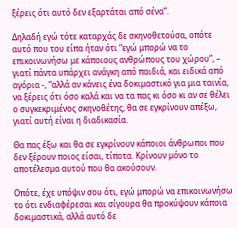ξέρεις ότι αυτό δεν εξαρτάται από σένα”.

Δηλαδή εγώ τότε καταρχάς δε σκηνοθετούσα, οπότε αυτό που του είπα ήταν ότι “εγώ μπορώ να το επικοινωνήσω με κάποιους ανθρώπους του χώρου”, – γιατί πάντα υπάρχει ανάγκη από παιδιά, και ειδικά από αγόρια -, “αλλά αν κάνεις ένα δοκιμαστικό για μια ταινία, να ξέρεις ότι όσο καλά και να τα πας κι όσο κι αν σε θέλει ο συγκεκριμένος σκηνοθέτης, θα σε εγκρίνουν απέξω, γιατί αυτή είναι η διαδικασία.

Θα πας έξω και θα σε εγκρίνουν κάποιοι άνθρωποι που δεν ξέρουν ποιος είσαι, τίποτα. Κρίνουν μόνο το αποτέλεσμα αυτού που θα ακούσουν.

Οπότε, έχε υπόψιν σου ότι, εγώ μπορώ να επικοινωνήσω το ότι ενδιαφέρεσαι και σίγουρα θα προκύψουν κάποια δοκιμαστικά, αλλά αυτό δε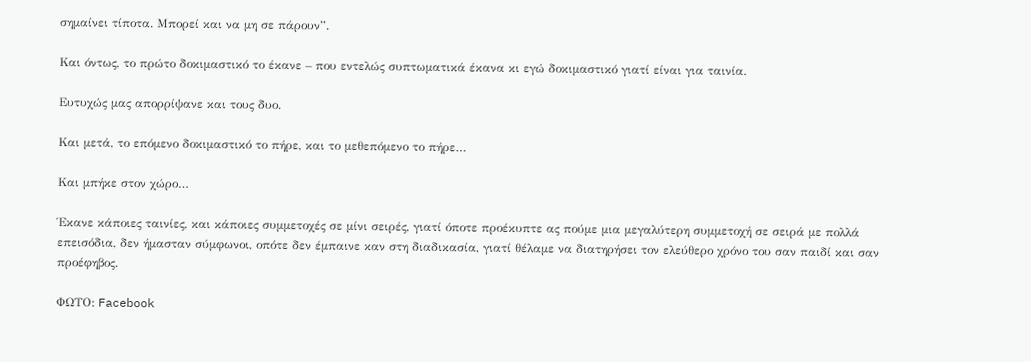σημαίνει τίποτα. Μπορεί και να μη σε πάρουν”.

Και όντως, το πρώτο δοκιμαστικό το έκανε – που εντελώς συπτωματικά έκανα κι εγώ δοκιμαστικό γιατί είναι για ταινία.

Ευτυχώς μας απορρίψανε και τους δυο.

Και μετά, το επόμενο δοκιμαστικό το πήρε, και το μεθεπόμενο το πήρε…

Και μπήκε στον χώρο…

Έκανε κάποιες ταινίες, και κάποιες συμμετοχές σε μίνι σειρές, γιατί όποτε προέκυπτε ας πούμε μια μεγαλύτερη συμμετοχή σε σειρά με πολλά επεισόδια, δεν ήμασταν σύμφωνοι, οπότε δεν έμπαινε καν στη διαδικασία, γιατί θέλαμε να διατηρήσει τον ελεύθερο χρόνο του σαν παιδί και σαν προέφηβος.

ΦΩΤΟ: Facebook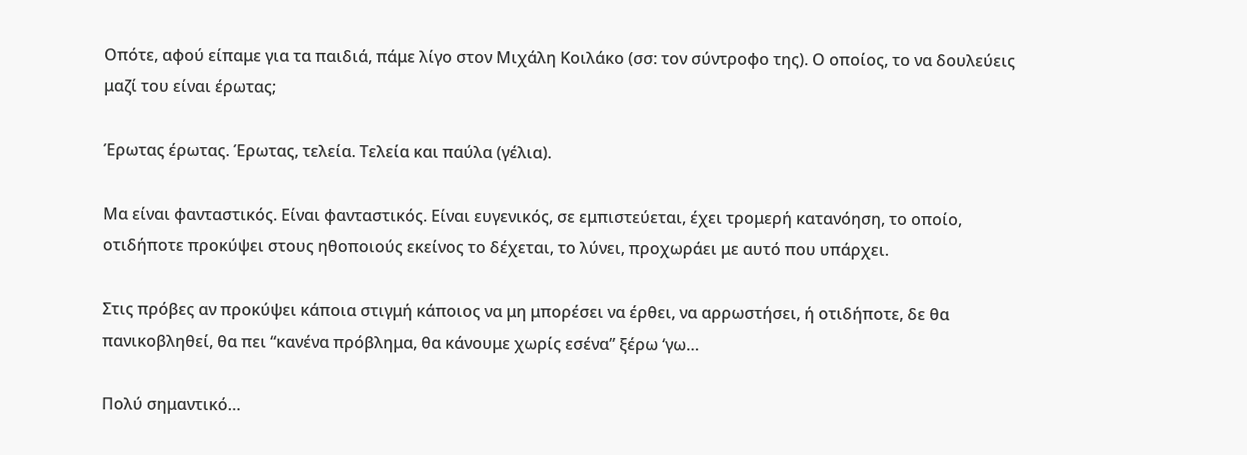Οπότε, αφού είπαμε για τα παιδιά, πάμε λίγο στον Μιχάλη Κοιλάκο (σσ: τον σύντροφο της). Ο οποίος, το να δουλεύεις μαζί του είναι έρωτας;

Έρωτας έρωτας. Έρωτας, τελεία. Τελεία και παύλα (γέλια).

Μα είναι φανταστικός. Είναι φανταστικός. Είναι ευγενικός, σε εμπιστεύεται, έχει τρομερή κατανόηση, το οποίο, οτιδήποτε προκύψει στους ηθοποιούς εκείνος το δέχεται, το λύνει, προχωράει με αυτό που υπάρχει.

Στις πρόβες αν προκύψει κάποια στιγμή κάποιος να μη μπορέσει να έρθει, να αρρωστήσει, ή οτιδήποτε, δε θα πανικοβληθεί, θα πει “κανένα πρόβλημα, θα κάνουμε χωρίς εσένα” ξέρω ‘γω…

Πολύ σημαντικό…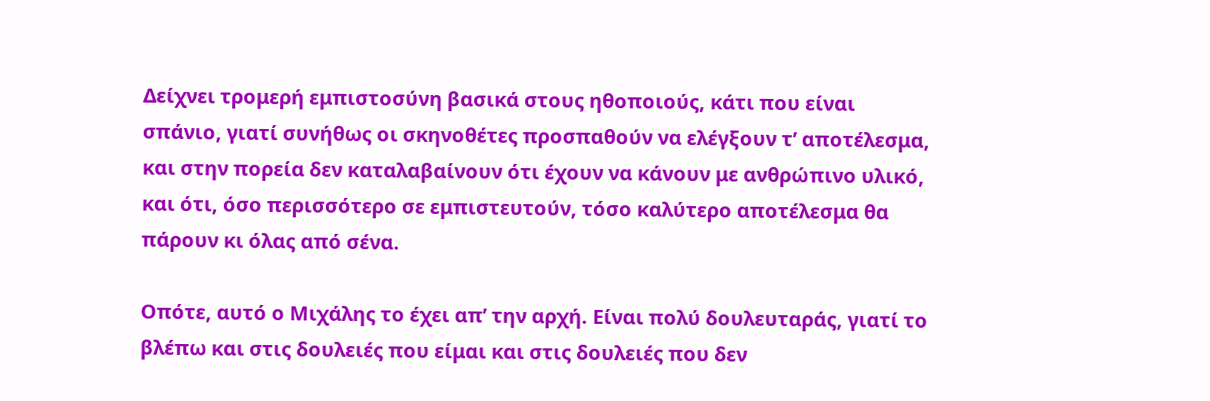Δείχνει τρομερή εμπιστοσύνη βασικά στους ηθοποιούς, κάτι που είναι σπάνιο, γιατί συνήθως οι σκηνοθέτες προσπαθούν να ελέγξουν τ’ αποτέλεσμα, και στην πορεία δεν καταλαβαίνουν ότι έχουν να κάνουν με ανθρώπινο υλικό, και ότι, όσο περισσότερο σε εμπιστευτούν, τόσο καλύτερο αποτέλεσμα θα πάρουν κι όλας από σένα.

Οπότε, αυτό ο Μιχάλης το έχει απ’ την αρχή. Είναι πολύ δουλευταράς, γιατί το βλέπω και στις δουλειές που είμαι και στις δουλειές που δεν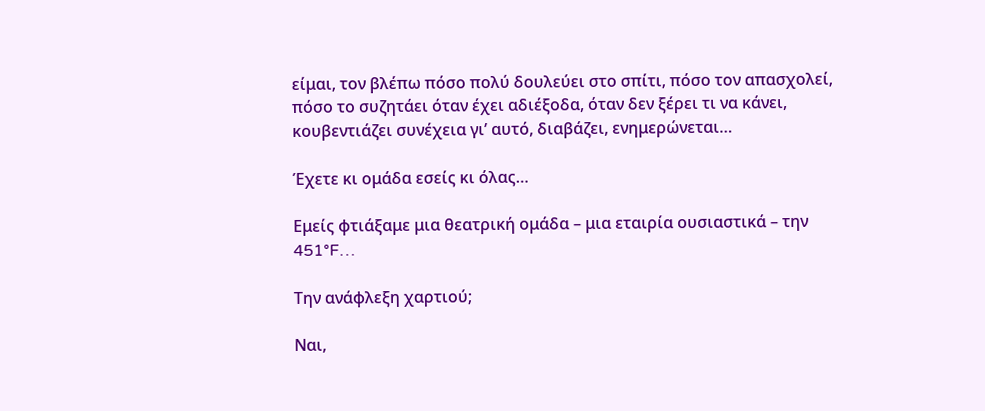είμαι, τον βλέπω πόσο πολύ δουλεύει στο σπίτι, πόσο τον απασχολεί, πόσο το συζητάει όταν έχει αδιέξοδα, όταν δεν ξέρει τι να κάνει, κουβεντιάζει συνέχεια γι’ αυτό, διαβάζει, ενημερώνεται…

Έχετε κι ομάδα εσείς κι όλας…

Εμείς φτιάξαμε μια θεατρική ομάδα – μια εταιρία ουσιαστικά – την 451°F…

Την ανάφλεξη χαρτιού;

Ναι,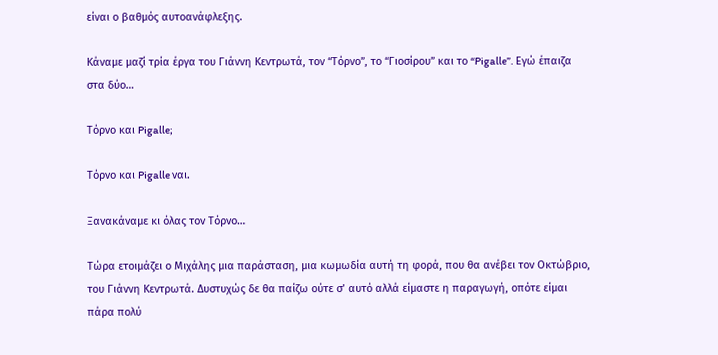είναι ο βαθμός αυτοανάφλεξης.

Κάναμε μαζί τρία έργα του Γιάννη Κεντρωτά, τον “Τόρνο”, το “Γιοσίρου” και το “Pigalle”. Εγώ έπαιζα στα δύο…

Τόρνο και Pigalle;

Τόρνο και Pigalle ναι.

Ξανακάναμε κι όλας τον Τόρνο…

Τώρα ετοιμάζει ο Μιχάλης μια παράσταση, μια κωμωδία αυτή τη φορά, που θα ανέβει τον Οκτώβριο, του Γιάννη Κεντρωτά. Δυστυχώς δε θα παίζω ούτε σ’ αυτό αλλά είμαστε η παραγωγή, οπότε είμαι πάρα πολύ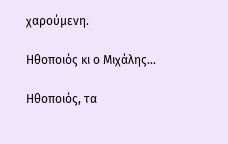χαρούμενη.

Ηθοποιός κι ο Μιχάλης…

Ηθοποιός, τα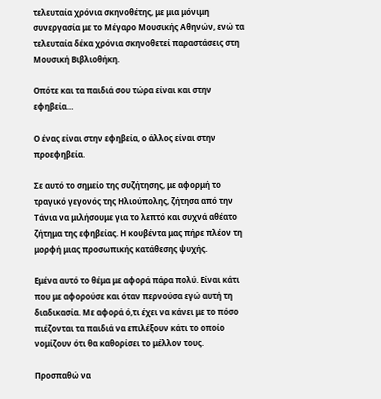τελευταία χρόνια σκηνοθέτης, με μια μόνιμη συνεργασία με το Μέγαρο Μουσικής Αθηνών, ενώ τα τελευταία δέκα χρόνια σκηνοθετεί παραστάσεις στη Μουσική Βιβλιοθήκη.

Οπότε και τα παιδιά σου τώρα είναι και στην εφηβεία…

Ο ένας είναι στην εφηβεία, ο άλλος είναι στην προεφηβεία.

Σε αυτό το σημείο της συζήτησης, με αφορμή το τραγικό γεγονός της Ηλιούπολης, ζήτησα από την Τάνια να μιλήσουμε για το λεπτό και συχνά αθέατο ζήτημα της εφηβείας. Η κουβέντα μας πήρε πλέον τη μορφή μιας προσωπικής κατάθεσης ψυχής.

Εμένα αυτό το θέμα με αφορά πάρα πολύ. Είναι κάτι που με αφορούσε και όταν περνούσα εγώ αυτή τη διαδικασία. Με αφορά ό,τι έχει να κάνει με το πόσο πιέζονται τα παιδιά να επιλέξουν κάτι το οποίο νομίζουν ότι θα καθορίσει το μέλλον τους.

Προσπαθώ να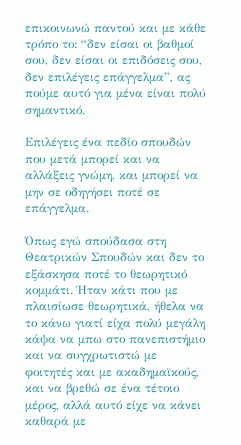επικοινωνώ παντού και με κάθε τρόπο το: “δεν είσαι οι βαθμοί σου, δεν είσαι οι επιδόσεις σου, δεν επιλέγεις επάγγελμα”, ας πούμε αυτό για μένα είναι πολύ σημαντικό.

Επιλέγεις ένα πεδίο σπουδών που μετά μπορεί και να αλλάξεις γνώμη, και μπορεί να μην σε οδηγήσει ποτέ σε επάγγελμα.

Όπως εγώ σπούδασα στη Θεατρικών Σπουδών και δεν το εξάσκησα ποτέ το θεωρητικό κομμάτι. Ήταν κάτι που με πλαισίωσε θεωρητικά, ήθελα να το κάνω γιατί είχα πολύ μεγάλη κάψα να μπω στο πανεπιστήμιο και να συγχρωτιστώ με φοιτητές και με ακαδημαϊκούς, και να βρεθώ σε ένα τέτοιο μέρος, αλλά αυτό είχε να κάνει καθαρά με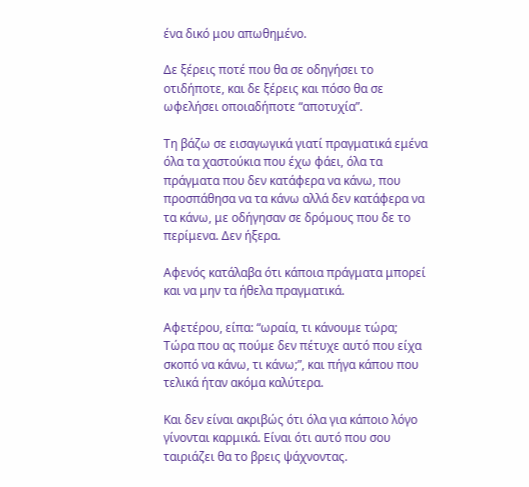ένα δικό μου απωθημένο.

Δε ξέρεις ποτέ που θα σε οδηγήσει το οτιδήποτε, και δε ξέρεις και πόσο θα σε ωφελήσει οποιαδήποτε “αποτυχία”.

Τη βάζω σε εισαγωγικά γιατί πραγματικά εμένα όλα τα χαστούκια που έχω φάει, όλα τα πράγματα που δεν κατάφερα να κάνω, που προσπάθησα να τα κάνω αλλά δεν κατάφερα να τα κάνω, με οδήγησαν σε δρόμους που δε το περίμενα. Δεν ήξερα.

Αφενός κατάλαβα ότι κάποια πράγματα μπορεί και να μην τα ήθελα πραγματικά.

Αφετέρου, είπα: “ωραία, τι κάνουμε τώρα; Τώρα που ας πούμε δεν πέτυχε αυτό που είχα σκοπό να κάνω, τι κάνω;”, και πήγα κάπου που τελικά ήταν ακόμα καλύτερα.

Και δεν είναι ακριβώς ότι όλα για κάποιο λόγο γίνονται καρμικά. Είναι ότι αυτό που σου ταιριάζει θα το βρεις ψάχνοντας.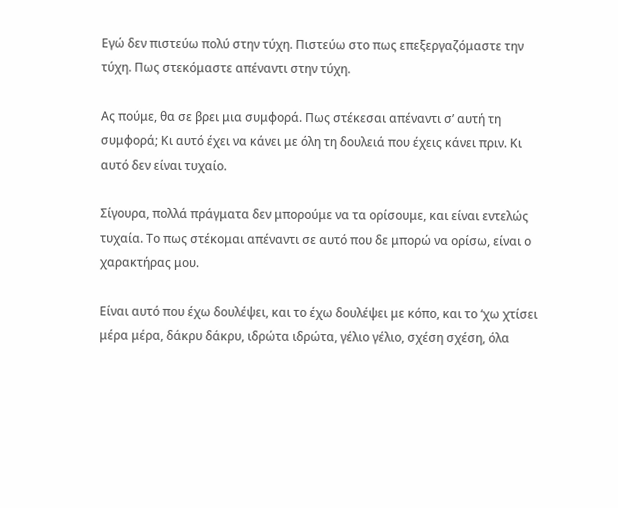Εγώ δεν πιστεύω πολύ στην τύχη. Πιστεύω στο πως επεξεργαζόμαστε την τύχη. Πως στεκόμαστε απέναντι στην τύχη.

Ας πούμε, θα σε βρει μια συμφορά. Πως στέκεσαι απέναντι σ’ αυτή τη συμφορά; Κι αυτό έχει να κάνει με όλη τη δουλειά που έχεις κάνει πριν. Κι αυτό δεν είναι τυχαίο.

Σίγουρα, πολλά πράγματα δεν μπορούμε να τα ορίσουμε, και είναι εντελώς τυχαία. Το πως στέκομαι απέναντι σε αυτό που δε μπορώ να ορίσω, είναι ο χαρακτήρας μου.

Είναι αυτό που έχω δουλέψει, και το έχω δουλέψει με κόπο, και το ‘χω χτίσει μέρα μέρα, δάκρυ δάκρυ, ιδρώτα ιδρώτα, γέλιο γέλιο, σχέση σχέση, όλα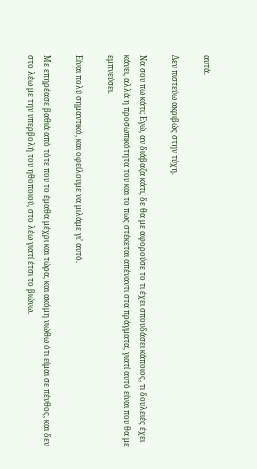αυτά.

Δεν πιστεύω ακριβώς στην τύχη.

Να σου πω κάτι; Εγώ, αν διάβαζα κάτι, δε θα με αφορούσε το τι έχει σπουδάσει κάποιος, τι δουλειές έχει κάνει, αλλά η προσωπικότητα του και το πως στέκεται απέναντι στα πράγματα, γιατί αυτό είναι που θα με εμπνεύσει.

Είναι πολύ σημαντικό, και οφείλουμε να μιλάμε γι’ αυτό.

Με επηρέασε βαθιά από τότε που το έμαθα μέχρι και τώρα, και ακόμη νιώθω ότι είμαι σε πένθος, και δεν στο λέω με την υπερβολή του ηθοποιού, στο λέω γιατί έτσι το βιώνω.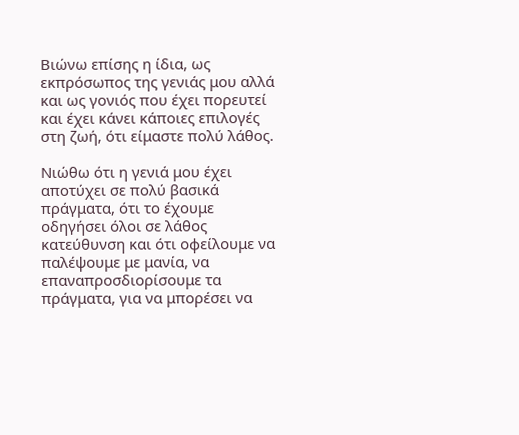Βιώνω επίσης η ίδια, ως εκπρόσωπος της γενιάς μου αλλά και ως γονιός που έχει πορευτεί και έχει κάνει κάποιες επιλογές στη ζωή, ότι είμαστε πολύ λάθος.

Νιώθω ότι η γενιά μου έχει αποτύχει σε πολύ βασικά πράγματα, ότι το έχουμε οδηγήσει όλοι σε λάθος κατεύθυνση και ότι οφείλουμε να παλέψουμε με μανία, να επαναπροσδιορίσουμε τα πράγματα, για να μπορέσει να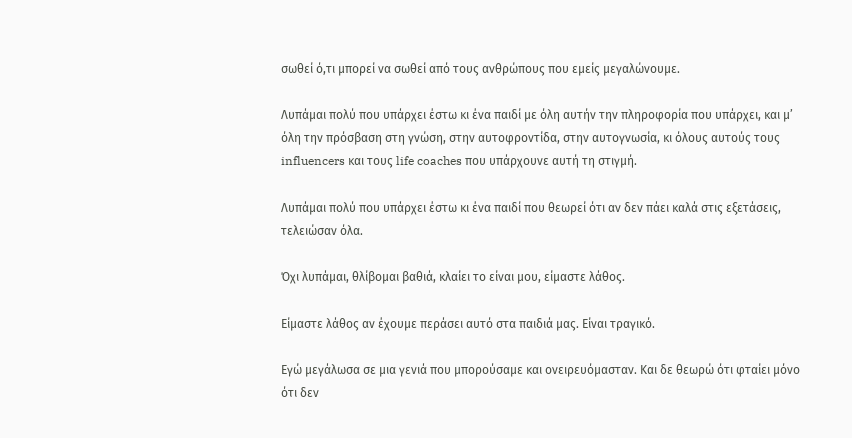σωθεί ό,τι μπορεί να σωθεί από τους ανθρώπους που εμείς μεγαλώνουμε.

Λυπάμαι πολύ που υπάρχει έστω κι ένα παιδί με όλη αυτήν την πληροφορία που υπάρχει, και μ’ όλη την πρόσβαση στη γνώση, στην αυτοφροντίδα, στην αυτογνωσία, κι όλους αυτούς τους influencers και τους life coaches που υπάρχουνε αυτή τη στιγμή.

Λυπάμαι πολύ που υπάρχει έστω κι ένα παιδί που θεωρεί ότι αν δεν πάει καλά στις εξετάσεις, τελειώσαν όλα.

Όχι λυπάμαι, θλίβομαι βαθιά, κλαίει το είναι μου, είμαστε λάθος.

Είμαστε λάθος αν έχουμε περάσει αυτό στα παιδιά μας. Είναι τραγικό.

Εγώ μεγάλωσα σε μια γενιά που μπορούσαμε και ονειρευόμασταν. Και δε θεωρώ ότι φταίει μόνο ότι δεν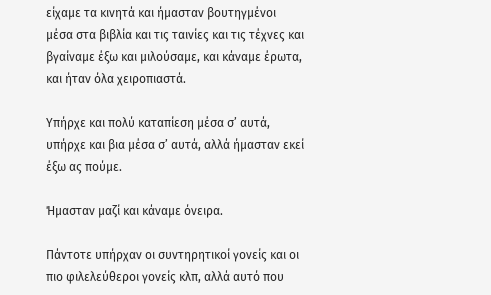είχαμε τα κινητά και ήμασταν βουτηγμένοι μέσα στα βιβλία και τις ταινίες και τις τέχνες και βγαίναμε έξω και μιλούσαμε, και κάναμε έρωτα, και ήταν όλα χειροπιαστά.

Υπήρχε και πολύ καταπίεση μέσα σ’ αυτά, υπήρχε και βια μέσα σ’ αυτά, αλλά ήμασταν εκεί έξω ας πούμε.

Ήμασταν μαζί και κάναμε όνειρα.

Πάντοτε υπήρχαν οι συντηρητικοί γονείς και οι πιο φιλελεύθεροι γονείς κλπ, αλλά αυτό που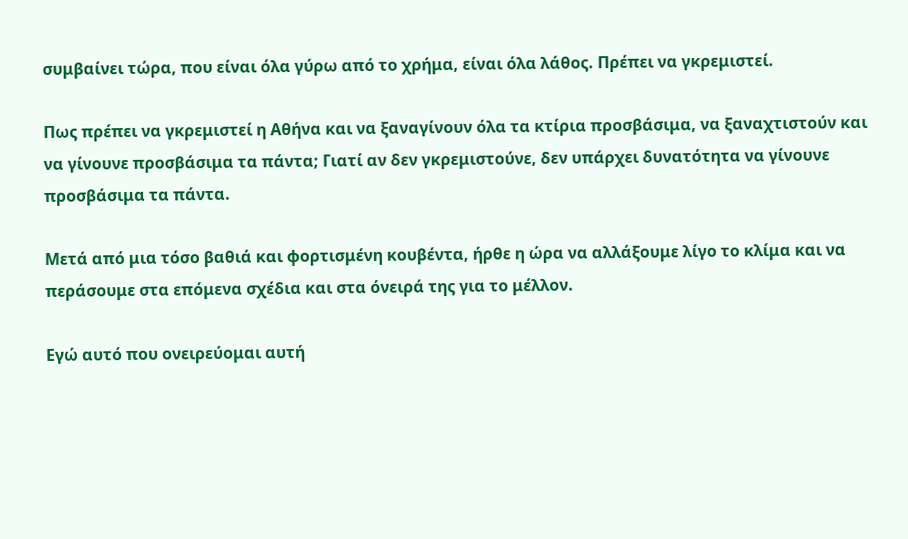συμβαίνει τώρα, που είναι όλα γύρω από το χρήμα, είναι όλα λάθος. Πρέπει να γκρεμιστεί.

Πως πρέπει να γκρεμιστεί η Αθήνα και να ξαναγίνουν όλα τα κτίρια προσβάσιμα, να ξαναχτιστούν και να γίνουνε προσβάσιμα τα πάντα; Γιατί αν δεν γκρεμιστούνε, δεν υπάρχει δυνατότητα να γίνουνε προσβάσιμα τα πάντα.

Μετά από μια τόσο βαθιά και φορτισμένη κουβέντα, ήρθε η ώρα να αλλάξουμε λίγο το κλίμα και να περάσουμε στα επόμενα σχέδια και στα όνειρά της για το μέλλον.

Εγώ αυτό που ονειρεύομαι αυτή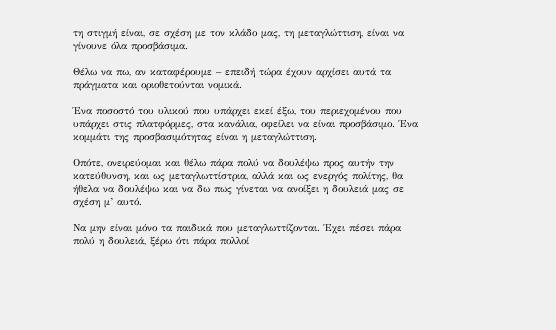τη στιγμή είναι, σε σχέση με τον κλάδο μας, τη μεταγλώττιση, είναι να γίνουνε όλα προσβάσιμα.

Θέλω να πω, αν καταφέρουμε – επειδή τώρα έχουν αρχίσει αυτά τα πράγματα και οριοθετούνται νομικά.

Ένα ποσοστό του υλικού που υπάρχει εκεί έξω, του περιεχομένου που υπάρχει στις πλατφόρμες, στα κανάλια, οφείλει να είναι προσβάσιμο. Ένα κομμάτι της προσβασιμότητας είναι η μεταγλώττιση.

Οπότε, ονειρεύομαι και θέλω πάρα πολύ να δουλέψω προς αυτήν την κατεύθυνση, και ως μεταγλωττίστρια, αλλά και ως ενεργός πολίτης, θα ήθελα να δουλέψω και να δω πως γίνεται να ανοίξει η δουλειά μας σε σχέση μ’ αυτό.

Να μην είναι μόνο τα παιδικά που μεταγλωττίζονται. Έχει πέσει πάρα πολύ η δουλειά, ξέρω ότι πάρα πολλοί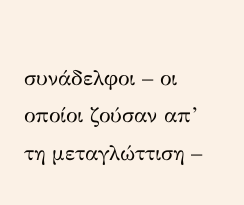συνάδελφοι – οι οποίοι ζούσαν απ’ τη μεταγλώττιση –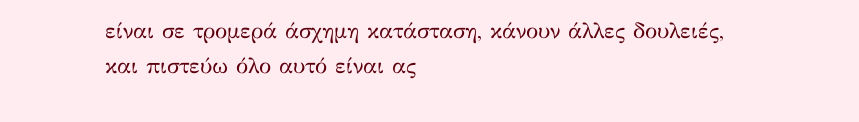είναι σε τρομερά άσχημη κατάσταση, κάνουν άλλες δουλειές, και πιστεύω όλο αυτό είναι ας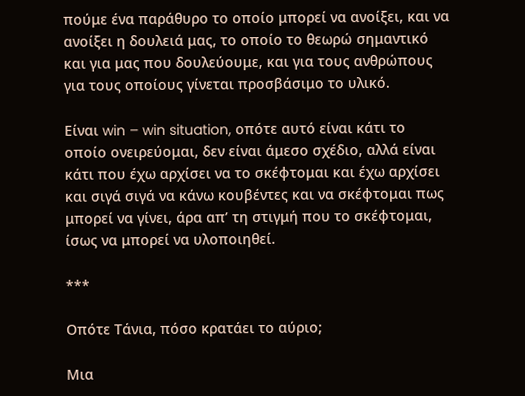πούμε ένα παράθυρο το οποίο μπορεί να ανοίξει, και να ανοίξει η δουλειά μας, το οποίο το θεωρώ σημαντικό και για μας που δουλεύουμε, και για τους ανθρώπους για τους οποίους γίνεται προσβάσιμο το υλικό.

Είναι win – win situation, οπότε αυτό είναι κάτι το οποίο ονειρεύομαι, δεν είναι άμεσο σχέδιο, αλλά είναι κάτι που έχω αρχίσει να το σκέφτομαι και έχω αρχίσει και σιγά σιγά να κάνω κουβέντες και να σκέφτομαι πως μπορεί να γίνει, άρα απ’ τη στιγμή που το σκέφτομαι, ίσως να μπορεί να υλοποιηθεί.

***

Οπότε Τάνια, πόσο κρατάει το αύριο;

Μια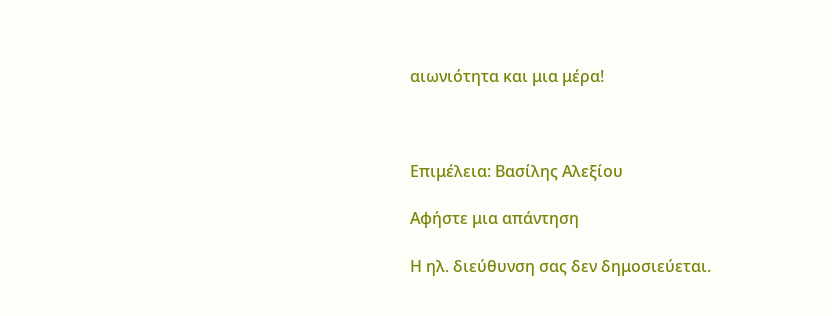αιωνιότητα και μια μέρα!



Επιμέλεια: Βασίλης Αλεξίου

Αφήστε μια απάντηση

Η ηλ. διεύθυνση σας δεν δημοσιεύεται.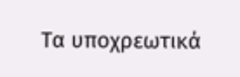Τα υποχρεωτικά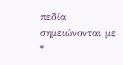πεδία σημειώνονται με *